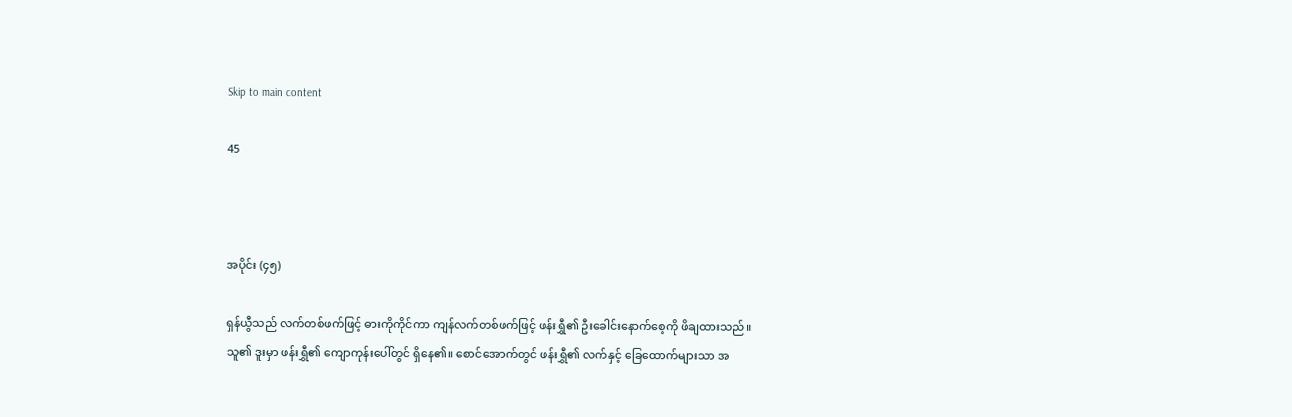Skip to main content

45



အပိုင်း (၄၅)

ရှန်ယွီသည် လက်တစ်ဖက်ဖြင့် ဓားကိုကိုင်ကာ ကျန်လက်တစ်ဖက်ဖြင့် ဖန်းရွှီ၏ ဦးခေါင်းနောက်စေ့ကို ဖိချထားသည်။ သူ၏ ဒူးမှာ ဖန်းရွှီ၏ ကျောကုန်းပေါ်တွင် ရှိနေ၏။ စောင်အောက်တွင် ဖန်းရွှီ၏ လက်နှင့် ခြေထောက်များသာ အ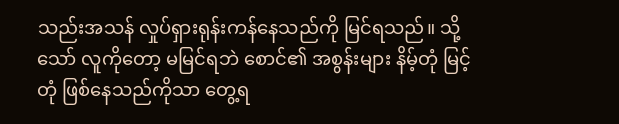သည်းအသန် လှုပ်ရှားရုန်းကန်နေသည်ကို မြင်ရသည်။ သို့သော် လူကိုတော့ မမြင်ရဘဲ စောင်၏ အစွန်းများ နိမ့်တုံ မြင့်တုံ ဖြစ်နေသည်ကိုသာ တွေ့ရ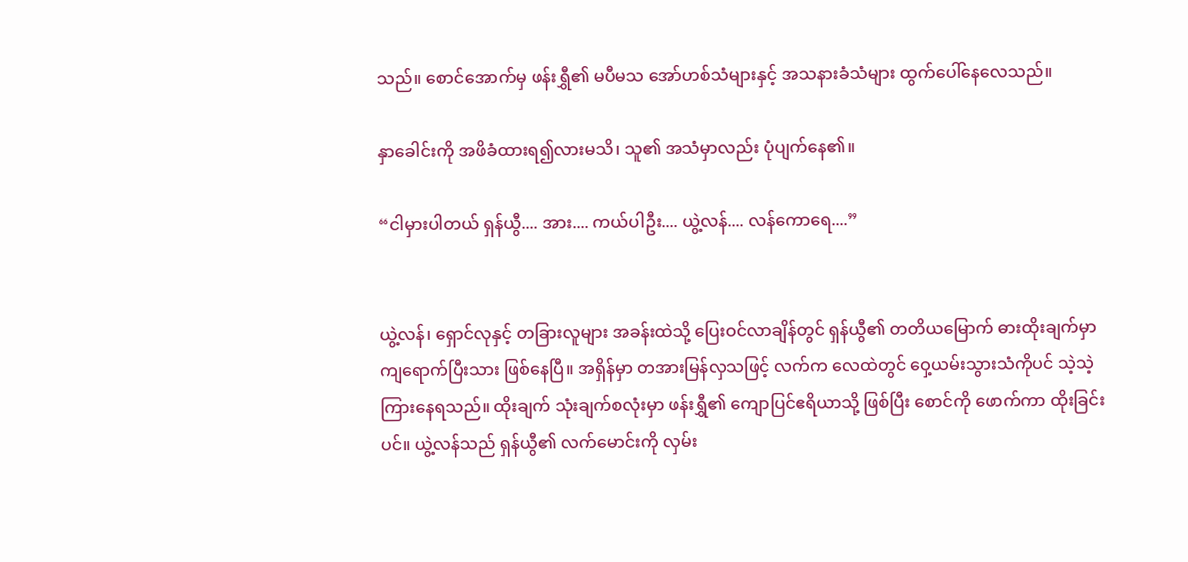သည်။ စောင်အောက်မှ ဖန်းရွှီ၏ မပီမသ အော်ဟစ်သံများနှင့် အသနားခံသံများ ထွက်ပေါ်နေလေသည်။

နှာခေါင်းကို အဖိခံထားရ၍လားမသိ၊ သူ၏ အသံမှာလည်း ပုံပျက်နေ၏။

“ငါမှားပါတယ် ရှန်ယွီ.... အား.... ကယ်ပါဦး.... ယွဲ့လန်.... လန်ကောရေ....”


ယွဲ့လန်၊ ရှောင်လုနှင့် တခြားလူများ အခန်းထဲသို့ ပြေးဝင်လာချိန်တွင် ရှန်ယွီ၏ တတိယမြောက် ဓားထိုးချက်မှာ ကျရောက်ပြီးသား ဖြစ်နေပြီ။ အရှိန်မှာ တအားမြန်လှသဖြင့် လက်က လေထဲတွင် ဝှေ့ယမ်းသွားသံကိုပင် သဲ့သဲ့ကြားနေရသည်။ ထိုးချက် သုံးချက်စလုံးမှာ ဖန်းရွှီ၏ ကျောပြင်ဧရိယာသို့ ဖြစ်ပြီး စောင်ကို ဖောက်ကာ ထိုးခြင်းပင်။ ယွဲ့လန်သည် ရှန်ယွီ၏ လက်မောင်းကို လှမ်း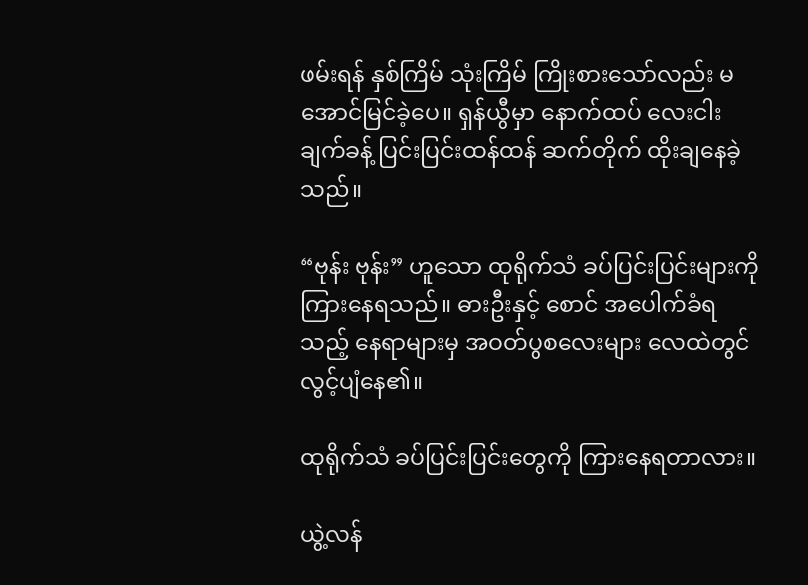ဖမ်းရန် နှစ်ကြိမ် သုံးကြိမ် ကြိုးစားသော်လည်း မအောင်မြင်ခဲ့ပေ။ ရှန်ယွီမှာ နောက်ထပ် လေးငါးချက်ခန့် ပြင်းပြင်းထန်ထန် ဆက်တိုက် ထိုးချနေခဲ့သည်။

“ဗုန်း ဗုန်း” ဟူသော ထုရိုက်သံ ခပ်ပြင်းပြင်းများကို ကြားနေရသည်။ ဓားဦးနှင့် စောင် အပေါက်ခံရသည့် နေရာများမှ အဝတ်ပွစလေးများ လေထဲတွင် လွင့်ပျံနေ၏။

ထုရိုက်သံ ခပ်ပြင်းပြင်းတွေကို ကြားနေရတာလား။

ယွဲ့လန်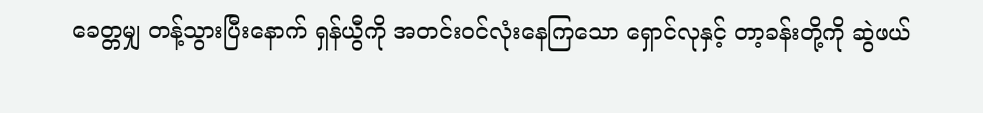ခေတ္တမျှ တန့်သွားပြီးနောက် ရှန်ယွီကို အတင်းဝင်လုံးနေကြသော ရှောင်လုနှင့် တာ့ခန်းတို့ကို ဆွဲဖယ်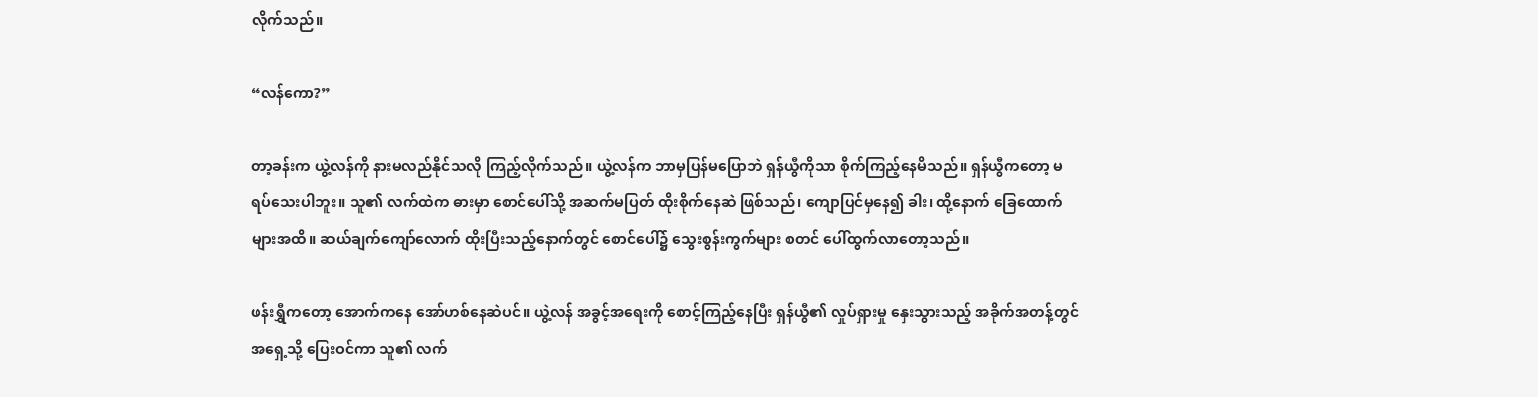လိုက်သည်။

“လန်ကော?”

တာ့ခန်းက ယွဲ့လန်ကို နားမလည်နိုင်သလို ကြည့်လိုက်သည်။ ယွဲ့လန်က ဘာမှပြန်မပြောဘဲ ရှန်ယွီကိုသာ စိုက်ကြည့်နေမိသည်။ ရှန်ယွီကတော့ မရပ်သေးပါဘူး။ သူ၏ လက်ထဲက ဓားမှာ စောင်ပေါ်သို့ အဆက်မပြတ် ထိုးစိုက်နေဆဲ ဖြစ်သည်၊ ကျောပြင်မှနေ၍ ခါး၊ ထို့နောက် ခြေထောက်များအထိ။ ဆယ်ချက်ကျော်လောက် ထိုးပြီးသည့်နောက်တွင် စောင်ပေါ်၌ သွေးစွန်းကွက်များ စတင် ပေါ်ထွက်လာတော့သည်။

ဖန်းရွှီကတော့ အောက်ကနေ အော်ဟစ်နေဆဲပင်။ ယွဲ့လန် အခွင့်အရေးကို စောင့်ကြည့်နေပြီး ရှန်ယွီ၏ လှုပ်ရှားမှု နှေးသွားသည့် အခိုက်အတန့်တွင် အရှေ့သို့ ပြေးဝင်ကာ သူ၏ လက်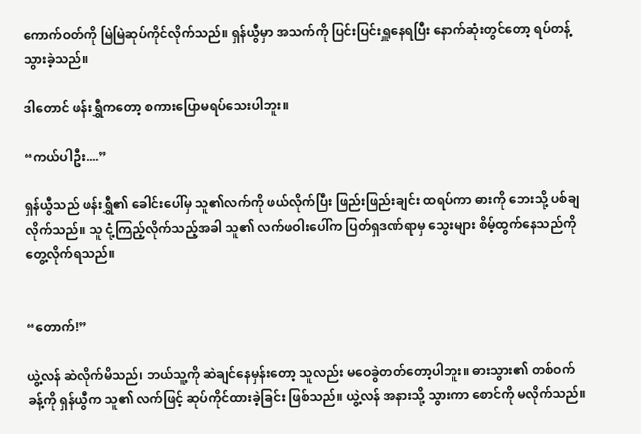ကောက်ဝတ်ကို မြဲမြဲဆုပ်ကိုင်လိုက်သည်။ ရှန်ယွီမှာ အသက်ကို ပြင်းပြင်းရှူနေရပြီး နောက်ဆုံးတွင်တော့ ရပ်တန့်သွားခဲ့သည်။

ဒါတောင် ဖန်းရွှီကတော့ စကားပြောမရပ်သေးပါဘူး။

“ကယ်ပါဦး....”

ရှန်ယွီသည် ဖန်းရွှီ၏ ခေါင်းပေါ်မှ သူ၏လက်ကို ဖယ်လိုက်ပြီး ဖြည်းဖြည်းချင်း ထရပ်ကာ ဓားကို ဘေးသို့ ပစ်ချလိုက်သည်။ သူ ငုံ့ကြည့်လိုက်သည့်အခါ သူ၏ လက်ဖဝါးပေါ်က ပြတ်ရှဒဏ်ရာမှ သွေးများ စိမ့်ထွက်နေသည်ကို တွေ့လိုက်ရသည်။


“တောက်!”

ယွဲ့လန် ဆဲလိုက်မိသည်၊ ဘယ်သူ့ကို ဆဲချင်နေမှန်းတော့ သူလည်း မဝေခွဲတတ်တော့ပါဘူး။ ဓားသွား၏ တစ်ဝက်ခန့်ကို ရှန်ယွီက သူ၏ လက်ဖြင့် ဆုပ်ကိုင်ထားခဲ့ခြင်း ဖြစ်သည်။ ယွဲ့လန် အနားသို့ သွားကာ စောင်ကို မလိုက်သည်။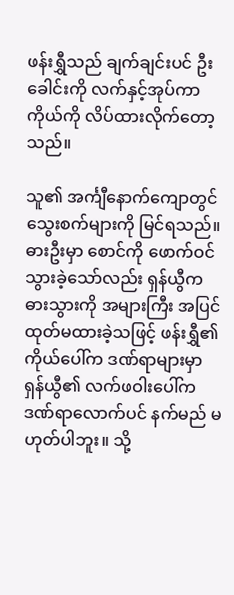ဖန်းရွှီသည် ချက်ချင်းပင် ဦးခေါင်းကို လက်နှင့်အုပ်ကာ ကိုယ်ကို လိပ်ထားလိုက်တော့သည်။

သူ၏ အင်္ကျီနောက်ကျောတွင် သွေးစက်များကို မြင်ရသည်။ ဓားဦးမှာ စောင်ကို ဖောက်ဝင်သွားခဲ့သော်လည်း ရှန်ယွီက ဓားသွားကို အများကြီး အပြင်ထုတ်မထားခဲ့သဖြင့် ဖန်းရွှီ၏ ကိုယ်ပေါ်က ဒဏ်ရာများမှာ ရှန်ယွီ၏ လက်ဖဝါးပေါ်က ဒဏ်ရာလောက်ပင် နက်မည် မဟုတ်ပါဘူး။ သို့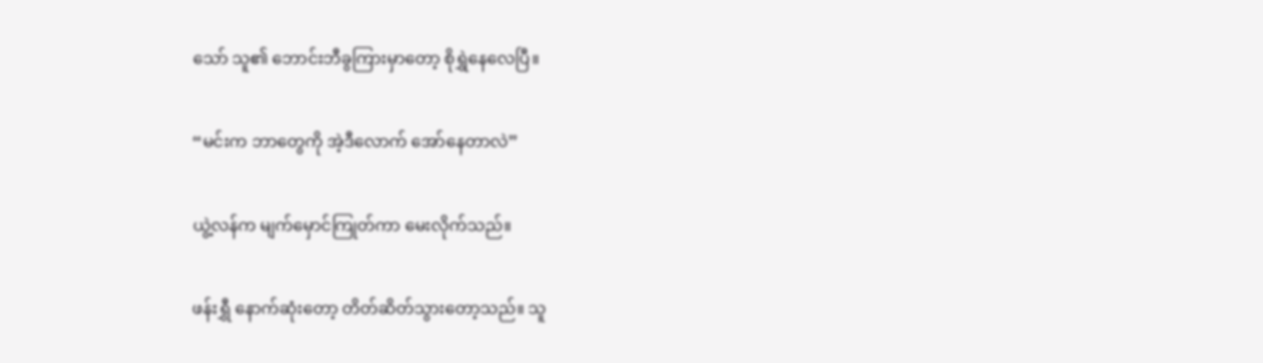သော် သူ၏ ဘောင်းဘီခွကြားမှာတော့ စိုရွှဲနေလေပြီ။

“မင်းက ဘာတွေကို အဲ့ဒီလောက် အော်နေတာလဲ”

ယွဲ့လန်က မျက်မှောင်ကြုတ်ကာ မေးလိုက်သည်။

ဖန်းရွှီ နောက်ဆုံးတော့ တိတ်ဆိတ်သွားတော့သည်။ သူ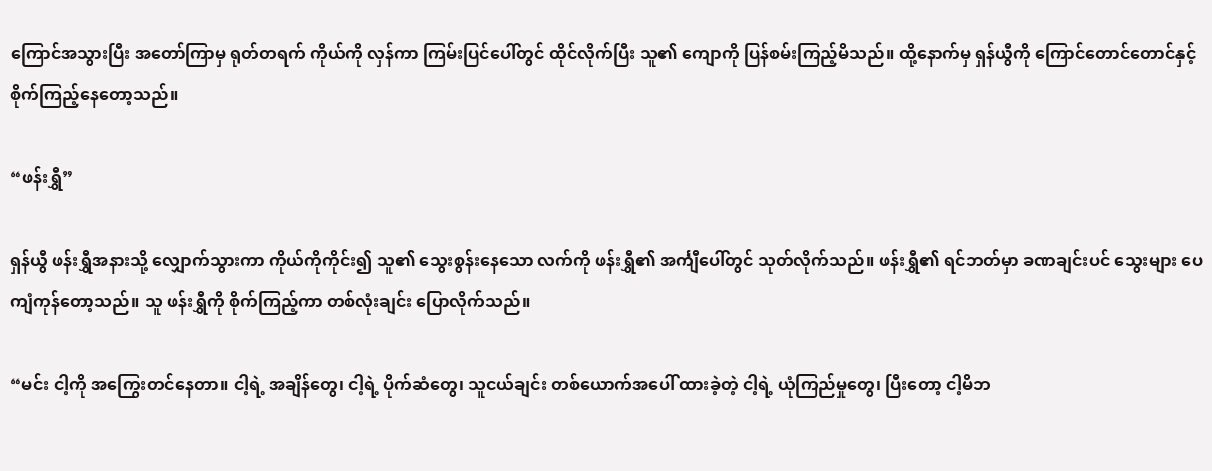ကြောင်အသွားပြီး အတော်ကြာမှ ရုတ်တရက် ကိုယ်ကို လှန်ကာ ကြမ်းပြင်ပေါ်တွင် ထိုင်လိုက်ပြီး သူ၏ ကျောကို ပြန်စမ်းကြည့်မိသည်။ ထို့နောက်မှ ရှန်ယွီကို ကြောင်တောင်တောင်နှင့် စိုက်ကြည့်နေတော့သည်။

“ဖန်းရွှီ”

ရှန်ယွီ ဖန်းရွှီအနားသို့ လျှောက်သွားကာ ကိုယ်ကိုကိုင်း၍ သူ၏ သွေးစွန်းနေသော လက်ကို ဖန်းရွှီ၏ အင်္ကျီပေါ်တွင် သုတ်လိုက်သည်။ ဖန်းရွှီ၏ ရင်ဘတ်မှာ ခဏချင်းပင် သွေးများ ပေကျံကုန်တော့သည်။ သူ ဖန်းရွှီကို စိုက်ကြည့်ကာ တစ်လုံးချင်း ပြောလိုက်သည်။

“မင်း ငါ့ကို အကြွေးတင်နေတာ။ ငါ့ရဲ့ အချိန်တွေ၊ ငါ့ရဲ့ ပိုက်ဆံတွေ၊ သူငယ်ချင်း တစ်ယောက်အပေါ် ထားခဲ့တဲ့ ငါ့ရဲ့ ယုံကြည်မှုတွေ၊ ပြီးတော့ ငါ့မိဘ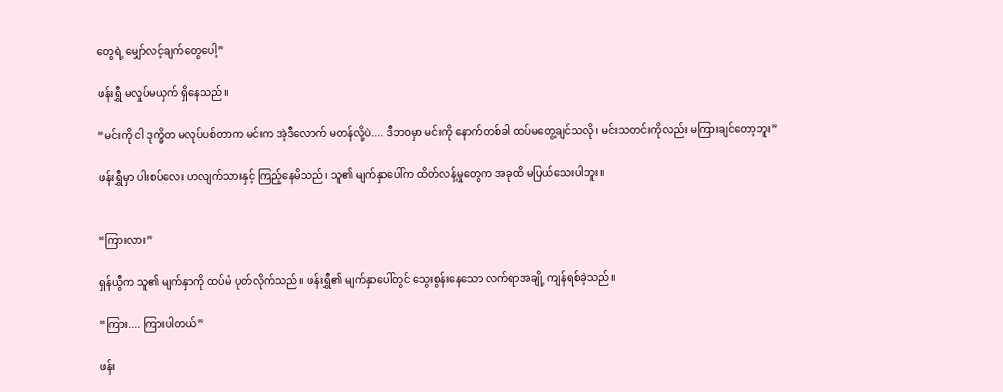တွေရဲ့ မျှော်လင့်ချက်တွေပေါ့”

ဖန်းရွှီ မလှုပ်မယှက် ရှိနေသည်။

“မင်းကို ငါ ဒုက္ခိတ မလုပ်ပစ်တာက မင်းက အဲ့ဒီလောက် မတန်လို့ပဲ.... ဒီဘဝမှာ မင်းကို နောက်တစ်ခါ ထပ်မတွေ့ချင်သလို၊ မင်းသတင်းကိုလည်း မကြားချင်တော့ဘူး”

ဖန်းရွှီမှာ ပါးစပ်လေး ဟလျက်သားနှင့် ကြည့်နေမိသည်၊ သူ၏ မျက်နှာပေါ်က ထိတ်လန့်မှုတွေက အခုထိ မပြယ်သေးပါဘူး။


“ကြားလား”

ရှန်ယွီက သူ၏ မျက်နှာကို ထပ်မံ ပုတ်လိုက်သည်။ ဖန်းရွှီ၏ မျက်နှာပေါ်တွင် သွေးစွန်းနေသော လက်ရာအချို့ ကျန်ရစ်ခဲ့သည်။

“ကြား.... ကြားပါတယ်”

ဖန်း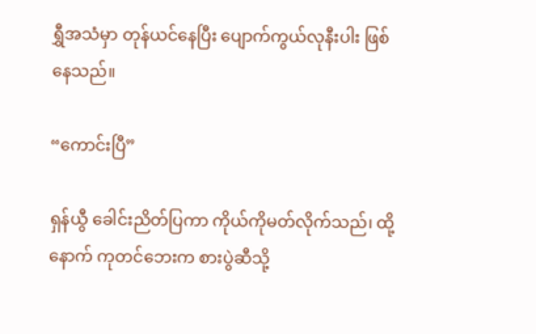ရွှီအသံမှာ တုန်ယင်နေပြီး ပျောက်ကွယ်လုနီးပါး ဖြစ်နေသည်။

“ကောင်းပြီ”

ရှန်ယွီ ခေါင်းညိတ်ပြကာ ကိုယ်ကိုမတ်လိုက်သည်၊ ထို့နောက် ကုတင်ဘေးက စားပွဲဆီသို့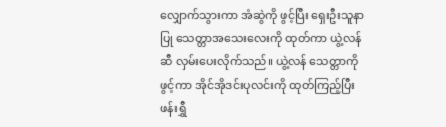လျှောက်သွားကာ အံဆွဲကို ဖွင့်ပြီး ရှေးဦးသူနာပြု သေတ္တာအသေးလေးကို ထုတ်ကာ ယွဲ့လန်ဆီ လှမ်းပေးလိုက်သည်။ ယွဲ့လန် သေတ္တာကိုဖွင့်ကာ အိုင်အိုဒင်းပုလင်းကို ထုတ်ကြည့်ပြီး ဖန်းရွှီ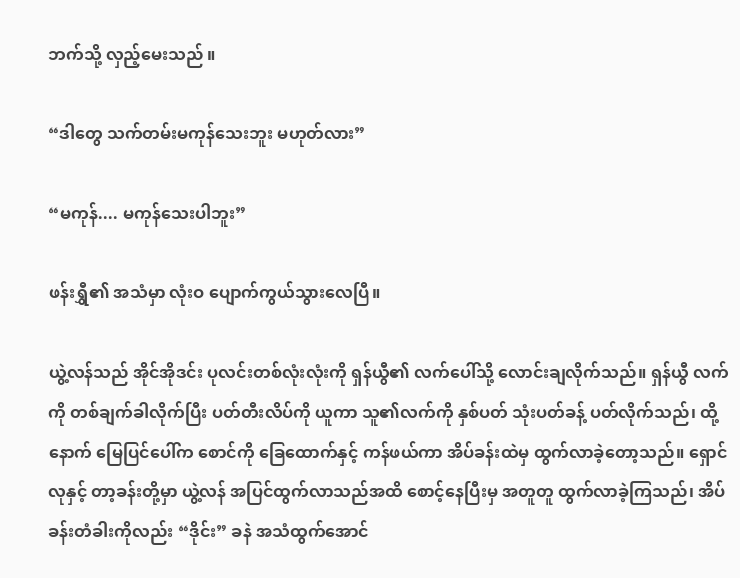ဘက်သို့ လှည့်မေးသည် ။

“ဒါတွေ သက်တမ်းမကုန်သေးဘူး မဟုတ်လား”

“မကုန်.... မကုန်သေးပါဘူး”

ဖန်းရွှီ၏ အသံမှာ လုံးဝ ပျောက်ကွယ်သွားလေပြီ။

ယွဲ့လန်သည် အိုင်အိုဒင်း ပုလင်းတစ်လုံးလုံးကို ရှန်ယွီ၏ လက်ပေါ်သို့ လောင်းချလိုက်သည်။ ရှန်ယွီ လက်ကို တစ်ချက်ခါလိုက်ပြီး ပတ်တီးလိပ်ကို ယူကာ သူ၏လက်ကို နှစ်ပတ် သုံးပတ်ခန့် ပတ်လိုက်သည်၊ ထို့နောက် မြေပြင်ပေါ်က စောင်ကို ခြေထောက်နှင့် ကန်ဖယ်ကာ အိပ်ခန်းထဲမှ ထွက်လာခဲ့တော့သည်။ ရှောင်လုနှင့် တာ့ခန်းတို့မှာ ယွဲ့လန် အပြင်ထွက်လာသည်အထိ စောင့်နေပြီးမှ အတူတူ ထွက်လာခဲ့ကြသည်၊ အိပ်ခန်းတံခါးကိုလည်း “ဒိုင်း” ခနဲ အသံထွက်အောင်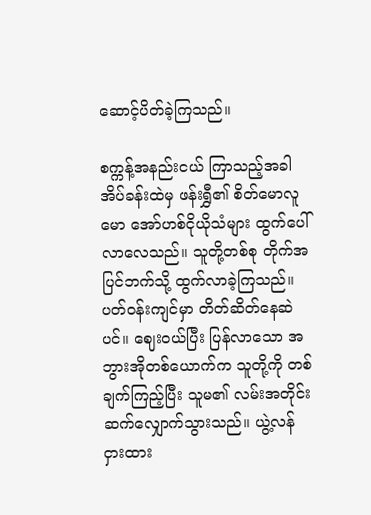ဆောင့်ပိတ်ခဲ့ကြသည်။

စက္ကန့်အနည်းငယ် ကြာသည့်အခါ အိပ်ခန်းထဲမှ ဖန်းရွှီ၏ စိတ်မောလူမော အော်ဟစ်ငိုယိုသံများ ထွက်ပေါ်လာလေသည်။ သူတို့တစ်စု တိုက်အပြင်ဘက်သို့ ထွက်လာခဲ့ကြသည်။ ပတ်ဝန်းကျင်မှာ တိတ်ဆိတ်နေဆဲပင်။ ဈေးဝယ်ပြီး ပြန်လာသော အဘွားအိုတစ်ယောက်က သူတို့ကို တစ်ချက်ကြည့်ပြီး သူမ၏ လမ်းအတိုင်း ဆက်လျှောက်သွားသည်။ ယွဲ့လန် ငှားထား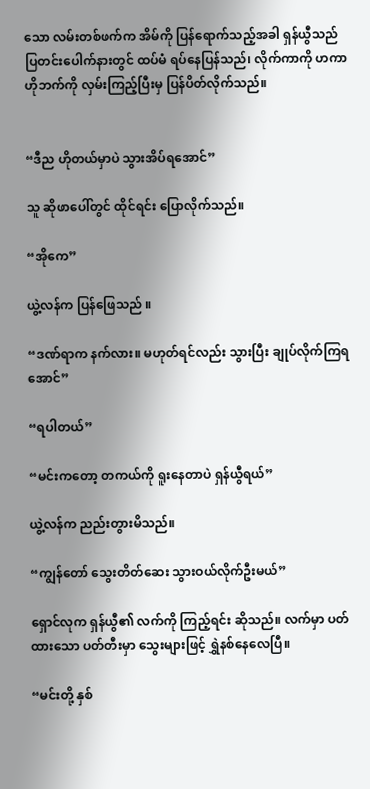သော လမ်းတစ်ဖက်က အိမ်ကို ပြန်ရောက်သည့်အခါ ရှန်ယွီသည် ပြတင်းပေါက်နားတွင် ထပ်မံ ရပ်နေပြန်သည်၊ လိုက်ကာကို ဟကာ ဟိုဘက်ကို လှမ်းကြည့်ပြီးမှ ပြန်ပိတ်လိုက်သည်။


“ဒီည ဟိုတယ်မှာပဲ သွားအိပ်ရအောင်”

သူ ဆိုဖာပေါ်တွင် ထိုင်ရင်း ပြောလိုက်သည်။

“အိုကေ”

ယွဲ့လန်က ပြန်ဖြေသည် ။

“ဒဏ်ရာက နက်လား။ မဟုတ်ရင်လည်း သွားပြီး ချုပ်လိုက်ကြရအောင်”

“ရပါတယ်”

“မင်းကတော့ တကယ်ကို ရူးနေတာပဲ ရှန်ယွီရယ်”

ယွဲ့လန်က ညည်းတွားမိသည်။

“ကျွန်တော် သွေးတိတ်ဆေး သွားဝယ်လိုက်ဦးမယ်”

ရှောင်လုက ရှန်ယွီ၏ လက်ကို ကြည့်ရင်း ဆိုသည်။ လက်မှာ ပတ်ထားသော ပတ်တီးမှာ သွေးများဖြင့် ရွှဲနစ်နေလေပြီ။

“မင်းတို့ နှစ်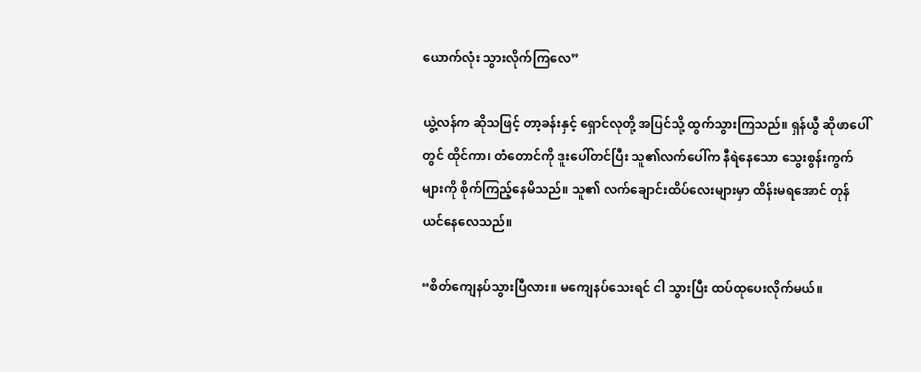ယောက်လုံး သွားလိုက်ကြလေ”

ယွဲ့လန်က ဆိုသဖြင့် တာ့ခန်းနှင့် ရှောင်လုတို့ အပြင်သို့ ထွက်သွားကြသည်။ ရှန်ယွီ ဆိုဖာပေါ်တွင် ထိုင်ကာ၊ တံတောင်ကို ဒူးပေါ်တင်ပြီး သူ၏လက်ပေါ်က နီရဲနေသော သွေးစွန်းကွက်များကို စိုက်ကြည့်နေမိသည်။ သူ၏ လက်ချောင်းထိပ်လေးများမှာ ထိန်းမရအောင် တုန်ယင်နေလေသည်။

“စိတ်ကျေနပ်သွားပြီလား။ မကျေနပ်သေးရင် ငါ သွားပြီး ထပ်ထုပေးလိုက်မယ်။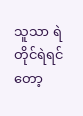သူသာ ရဲတိုင်ရဲရင်တော့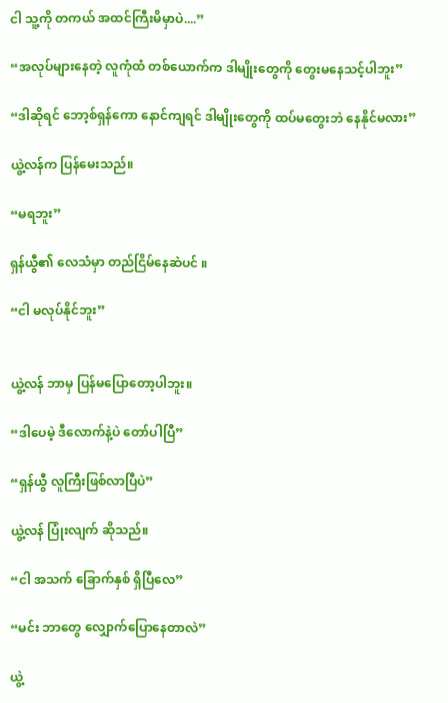ငါ သူ့ကို တကယ် အထင်ကြီးမိမှာပဲ....”

“အလုပ်များနေတဲ့ လူကုံထံ တစ်ယောက်က ဒါမျိုးတွေကို တွေးမနေသင့်ပါဘူး”

“ဒါဆိုရင် ဘော့စ်ရှန်ကော နောင်ကျရင် ဒါမျိုးတွေကို ထပ်မတွေးဘဲ နေနိုင်မလား”

ယွဲ့လန်က ပြန်မေးသည်။

“မရဘူး”

ရှန်ယွီ၏ လေသံမှာ တည်ငြိမ်နေဆဲပင် ။

“ငါ မလုပ်နိုင်ဘူး”


ယွဲ့လန် ဘာမှ ပြန်မပြောတော့ပါဘူး။

“ဒါပေမဲ့ ဒီလောက်နဲ့ပဲ တော်ပါပြီ”

“ရှန်ယွီ လူကြီးဖြစ်လာပြီပဲ”

ယွဲ့လန် ပြုံးလျက် ဆိုသည်။

“ငါ အသက် ခြောက်နှစ် ရှိပြီလေ”

“မင်း ဘာတွေ လျှောက်ပြောနေတာလဲ”

ယွဲ့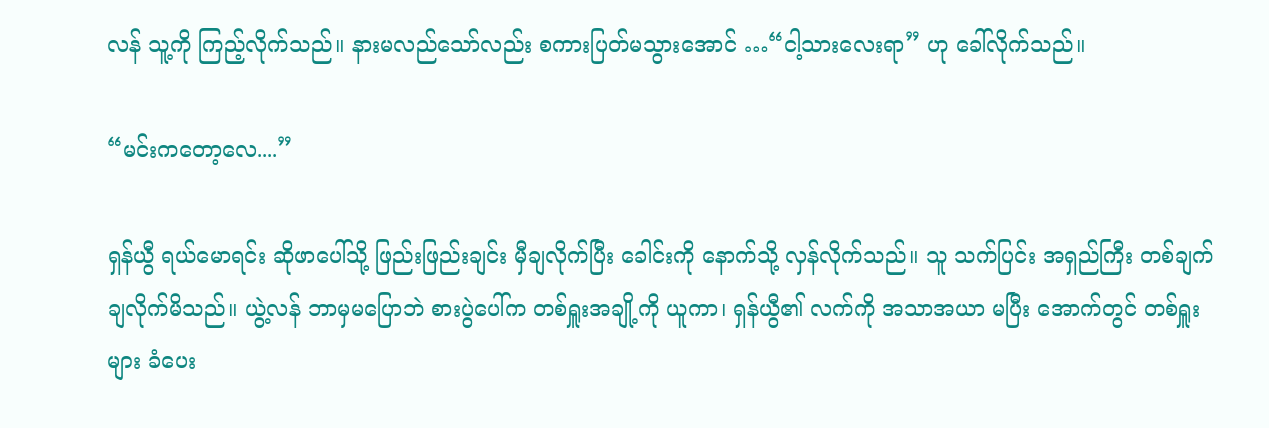လန် သူ့ကို ကြည့်လိုက်သည်။ နားမလည်သော်လည်း စကားပြတ်မသွားအောင် …“ငါ့သားလေးရာ” ဟု ခေါ်လိုက်သည်။

“မင်းကတော့လေ....”

ရှန်ယွီ ရယ်မောရင်း ဆိုဖာပေါ်သို့ ဖြည်းဖြည်းချင်း မှီချလိုက်ပြီး ခေါင်းကို နောက်သို့ လှန်လိုက်သည်။ သူ သက်ပြင်း အရှည်ကြီး တစ်ချက် ချလိုက်မိသည်။ ယွဲ့လန် ဘာမှမပြောဘဲ စားပွဲပေါ်က တစ်ရှူးအချို့ကို ယူကာ၊ ရှန်ယွီ၏ လက်ကို အသာအယာ မပြီး အောက်တွင် တစ်ရှူးများ ခံပေး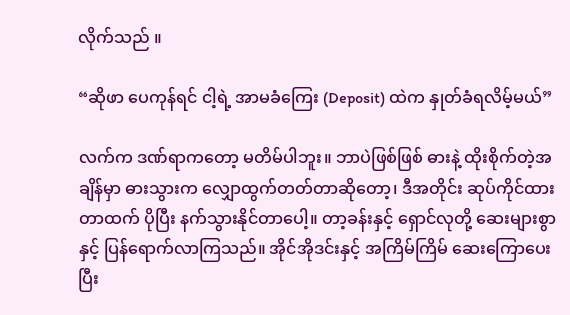လိုက်သည် ။

“ဆိုဖာ ပေကုန်ရင် ငါ့ရဲ့ အာမခံကြေး (Deposit) ထဲက နှုတ်ခံရလိမ့်မယ်”

လက်က ဒဏ်ရာကတော့ မတိမ်ပါဘူး။ ဘာပဲဖြစ်ဖြစ် ဓားနဲ့ ထိုးစိုက်တဲ့အချိန်မှာ ဓားသွားက လျှောထွက်တတ်တာဆိုတော့၊ ဒီအတိုင်း ဆုပ်ကိုင်ထားတာထက် ပိုပြီး နက်သွားနိုင်တာပေါ့။ တာ့ခန်းနှင့် ရှောင်လုတို့ ဆေးများစွာနှင့် ပြန်ရောက်လာကြသည်။ အိုင်အိုဒင်းနှင့် အကြိမ်ကြိမ် ဆေးကြောပေးပြီး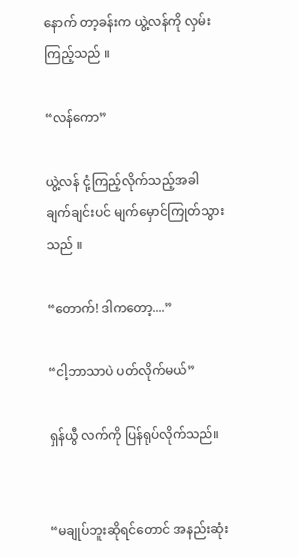နောက် တာ့ခန်းက ယွဲ့လန်ကို လှမ်းကြည့်သည် ။

“လန်ကော”

ယွဲ့လန် ငုံ့ကြည့်လိုက်သည့်အခါ ချက်ချင်းပင် မျက်မှောင်ကြုတ်သွားသည် ။

“တောက်! ဒါကတော့....”

“ငါ့ဘာသာပဲ ပတ်လိုက်မယ်”

ရှန်ယွီ လက်ကို ပြန်ရုပ်လိုက်သည်။


“မချုပ်ဘူးဆိုရင်တောင် အနည်းဆုံး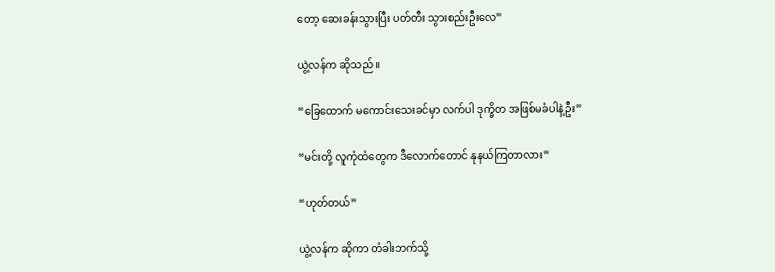တော့ ဆေးခန်းသွားပြီး ပတ်တီး သွားစည်းဦးလေ”

ယွဲ့လန်က ဆိုသည် ။

“ခြေထောက် မကောင်းသေးခင်မှာ လက်ပါ ဒုက္ခိတ အဖြစ်မခံပါနဲ့ဦး”

“မင်းတို့ လူကုံထံတွေက ဒီလောက်တောင် နုနယ်ကြတာလား”

“ဟုတ်တယ်”

ယွဲ့လန်က ဆိုကာ တံခါးဘက်သို့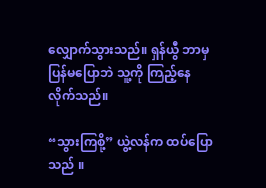လျှောက်သွားသည်။ ရှန်ယွီ ဘာမှပြန်မပြောဘဲ သူ့ကို ကြည့်နေလိုက်သည်။

“သွားကြစို့” ယွဲ့လန်က ထပ်ပြောသည် ။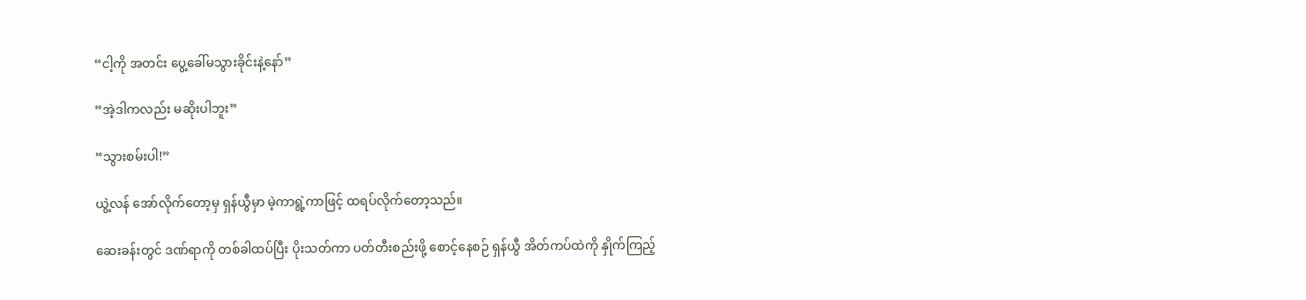“ငါ့ကို အတင်း ပွေ့ခေါ်မသွားခိုင်းနဲ့နော်”

“အဲ့ဒါကလည်း မဆိုးပါဘူး”

“သွားစမ်းပါ!”

ယွဲ့လန် အော်လိုက်တော့မှ ရှန်ယွီမှာ မဲ့ကာရွဲ့ကာဖြင့် ထရပ်လိုက်တော့သည်။

ဆေးခန်းတွင် ဒဏ်ရာကို တစ်ခါထပ်ပြီး ပိုးသတ်ကာ ပတ်တီးစည်းဖို့ စောင့်နေစဉ် ရှန်ယွီ အိတ်ကပ်ထဲကို နှိုက်ကြည့်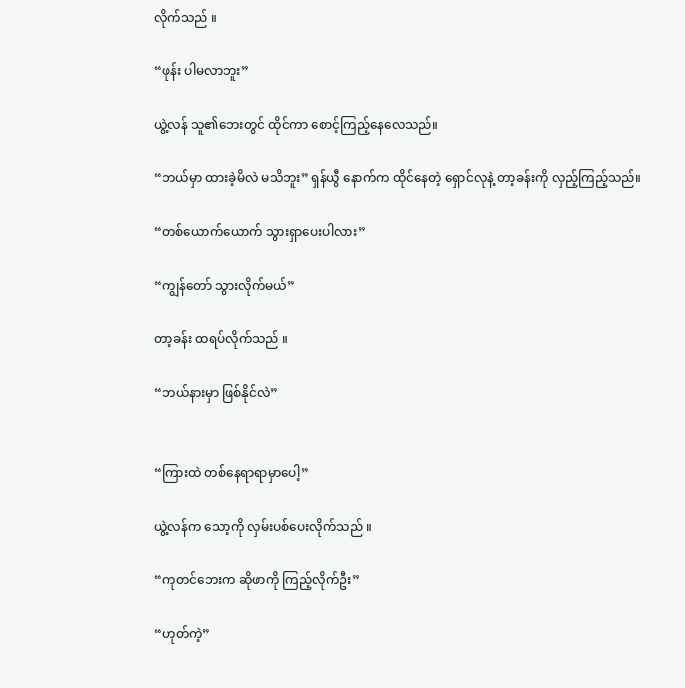လိုက်သည် ။

“ဖုန်း ပါမလာဘူး”

ယွဲ့လန် သူ၏ဘေးတွင် ထိုင်ကာ စောင့်ကြည့်နေလေသည်။

“ဘယ်မှာ ထားခဲ့မိလဲ မသိဘူး” ရှန်ယွီ နောက်က ထိုင်နေတဲ့ ရှောင်လုနဲ့ တာ့ခန်းကို လှည့်ကြည့်သည်။

“တစ်ယောက်ယောက် သွားရှာပေးပါလား”

“ကျွန်တော် သွားလိုက်မယ်”

တာ့ခန်း ထရပ်လိုက်သည် ။

“ဘယ်နားမှာ ဖြစ်နိုင်လဲ”


“ကြားထဲ တစ်နေရာရာမှာပေါ့”

ယွဲ့လန်က သော့ကို လှမ်းပစ်ပေးလိုက်သည် ။

“ကုတင်ဘေးက ဆိုဖာကို ကြည့်လိုက်ဦး”

“ဟုတ်ကဲ့”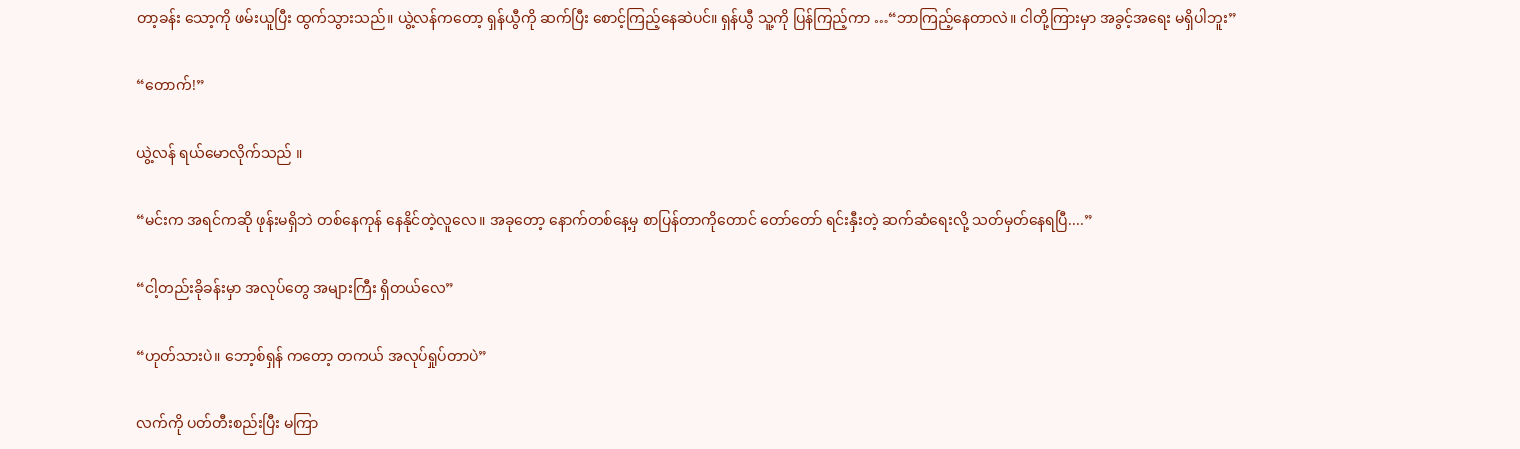တာ့ခန်း သော့ကို ဖမ်းယူပြီး ထွက်သွားသည်။ ယွဲ့လန်ကတော့ ရှန်ယွီကို ဆက်ပြီး စောင့်ကြည့်နေဆဲပင်။ ရှန်ယွီ သူ့ကို ပြန်ကြည့်ကာ …“ဘာကြည့်နေတာလဲ။ ငါတို့ကြားမှာ အခွင့်အရေး မရှိပါဘူး”

“တောက်!”

ယွဲ့လန် ရယ်မောလိုက်သည် ။

“မင်းက အရင်ကဆို ဖုန်းမရှိဘဲ တစ်နေကုန် နေနိုင်တဲ့လူလေ။ အခုတော့ နောက်တစ်နေ့မှ စာပြန်တာကိုတောင် တော်တော် ရင်းနှီးတဲ့ ဆက်ဆံရေးလို့ သတ်မှတ်နေရပြီ....”

“ငါ့တည်းခိုခန်းမှာ အလုပ်တွေ အများကြီး ရှိတယ်လေ”

“ဟုတ်သားပဲ။ ဘော့စ်ရှန် ကတော့ တကယ် အလုပ်ရှုပ်တာပဲ”

လက်ကို ပတ်တီးစည်းပြီး မကြာ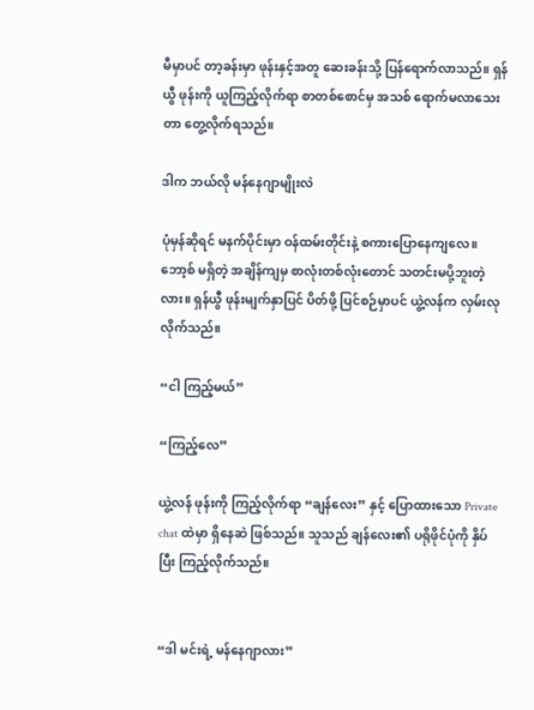မီမှာပင် တာ့ခန်းမှာ ဖုန်းနှင့်အတူ ဆေးခန်းသို့ ပြန်ရောက်လာသည်။ ရှန်ယွီ ဖုန်းကို ယူကြည့်လိုက်ရာ စာတစ်စောင်မှ အသစ် ရောက်မလာသေးတာ တွေ့လိုက်ရသည်။

ဒါက ဘယ်လို မန်နေဂျာမျိုးလဲ

ပုံမှန်ဆိုရင် မနက်ပိုင်းမှာ ဝန်ထမ်းတိုင်းနဲ့ စကားပြောနေကျလေ။ ဘော့စ် မရှိတဲ့ အချိန်ကျမှ စာလုံးတစ်လုံးတောင် သတင်းမပို့ဘူးတဲ့လား။ ရှန်ယွီ ဖုန်းမျက်နှာပြင် ပိတ်ဖို့ ပြင်စဉ်မှာပင် ယွဲ့လန်က လှမ်းလုလိုက်သည်။

“ငါ ကြည့်မယ်”

“ကြည့်လေ”

ယွဲ့လန် ဖုန်းကို ကြည့်လိုက်ရာ “ချန်လေး” နှင့် ပြောထားသော Private chat ထဲမှာ ရှိနေဆဲ ဖြစ်သည်။ သူသည် ချန်လေး၏ ပရိုဖိုင်ပုံကို နှိပ်ပြီး ကြည့်လိုက်သည်။


“ဒါ မင်းရဲ့ မန်နေဂျာလား”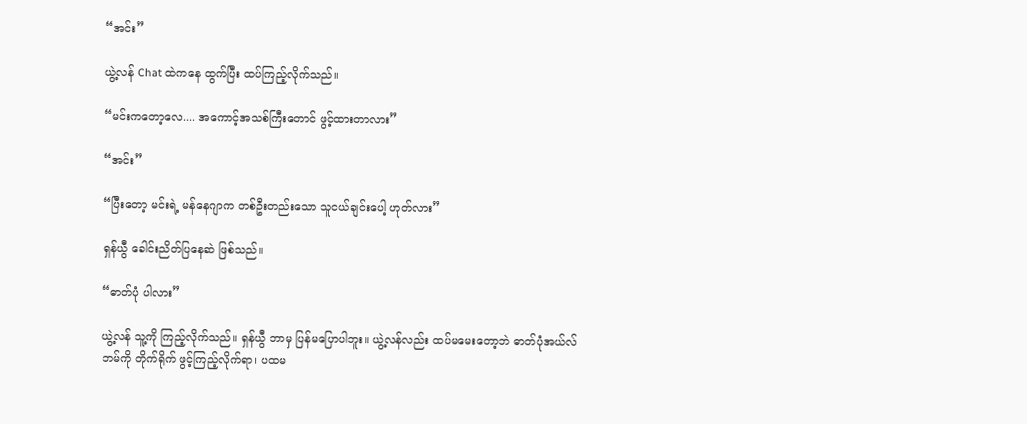“အင်း”

ယွဲ့လန် Chat ထဲကနေ ထွက်ပြီး ထပ်ကြည့်လိုက်သည်။

“မင်းကတော့လေ.... အကောင့်အသစ်ကြီးတောင် ဖွင့်ထားတာလား”

“အင်း”

“ပြီးတော့ မင်းရဲ့ မန်နေဂျာက တစ်ဦးတည်းသော သူငယ်ချင်းပေါ့ ဟုတ်လား”

ရှန်ယွီ ခေါင်းညိတ်ပြနေဆဲ ဖြစ်သည်။

“ဓာတ်ပုံ ပါလား”

ယွဲ့လန် သူ့ကို ကြည့်လိုက်သည်။ ရှန်ယွီ ဘာမှ ပြန်မပြောပါဘူး။ ယွဲ့လန်လည်း ထပ်မမေးတော့ဘဲ ဓာတ်ပုံအယ်လ်ဘမ်ကို တိုက်ရိုက် ဖွင့်ကြည့်လိုက်ရာ၊ ပထမ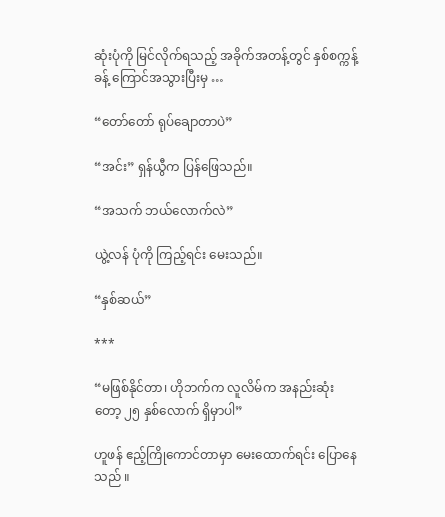ဆုံးပုံကို မြင်လိုက်ရသည့် အခိုက်အတန့်တွင် နှစ်စက္ကန့်ခန့် ကြောင်အသွားပြီးမှ …

“တော်တော် ရုပ်ချောတာပဲ”

“အင်း” ရှန်ယွီက ပြန်ဖြေသည်။

“အသက် ဘယ်လောက်လဲ”

ယွဲ့လန် ပုံကို ကြည့်ရင်း မေးသည်။

“နှစ်ဆယ်”

***

“မဖြစ်နိုင်တာ၊ ဟိုဘက်က လူလိမ်က အနည်းဆုံးတော့ ၂၅ နှစ်လောက် ရှိမှာပါ”

ဟူဖန် ဧည့်ကြိုကောင်တာမှာ မေးထောက်ရင်း ပြောနေသည် ။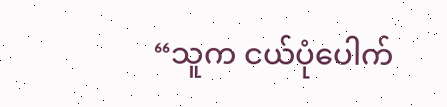“သူက ငယ်ပုံပေါက်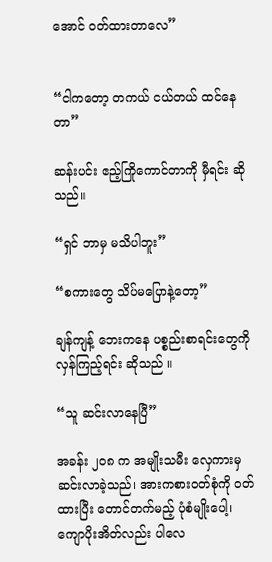အောင် ဝတ်ထားတာလေ”


“ငါကတော့ တကယ် ငယ်တယ် ထင်နေတာ”

ဆန်းပင်း ဧည့်ကြိုကောင်တာကို မှီရင်း ဆိုသည်။

“ရှင် ဘာမှ မသိပါဘူး”

“စကားတွေ သိပ်မပြောနဲ့တော့”

ချန်ကျန့် ဘေးကနေ ပစ္စည်းစာရင်းတွေကို လှန်ကြည့်ရင်း ဆိုသည် ။

“သူ ဆင်းလာနေပြီ”

အခန်း ၂၀၈ က အမျိုးသမီး လှေကားမှ ဆင်းလာခဲ့သည်၊ အားကစားဝတ်စုံကို ဝတ်ထားပြီး တောင်တက်မည့် ပုံစံမျိုးပေါ့၊ ကျောပိုးအိတ်လည်း ပါလေ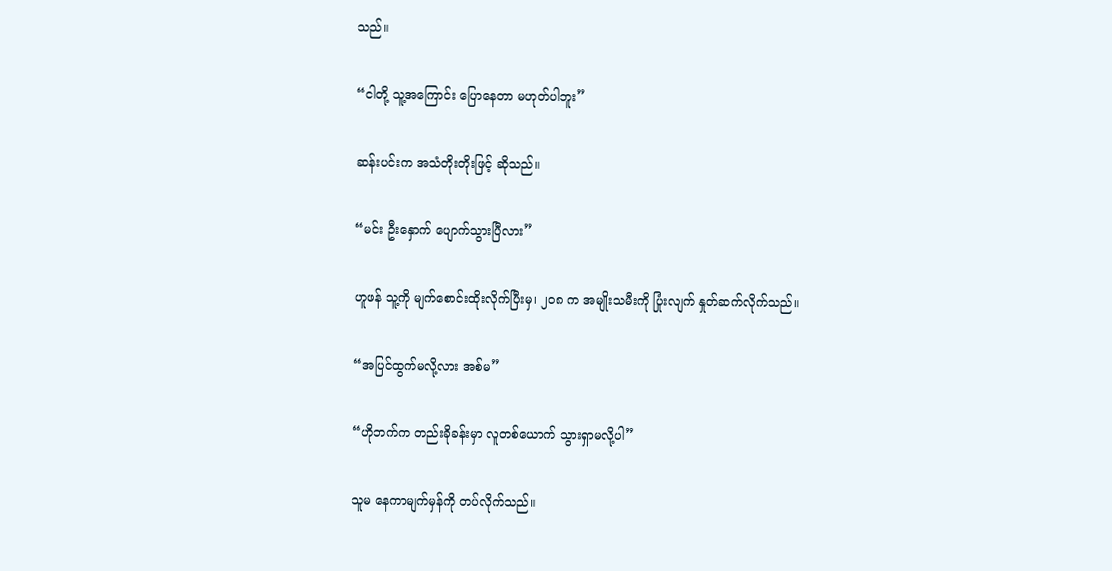သည်။

“ငါတို့ သူ့အကြောင်း ပြောနေတာ မဟုတ်ပါဘူး”

ဆန်းပင်းက အသံတိုးတိုးဖြင့် ဆိုသည်။

“မင်း ဦးနှောက် ပျောက်သွားပြီလား”

ဟူဖန် သူ့ကို မျက်စောင်းထိုးလိုက်ပြီးမှ၊ ၂၀၈ က အမျိုးသမီးကို ပြုံးလျက် နှုတ်ဆက်လိုက်သည်။

“အပြင်ထွက်မလို့လား အစ်မ”

“ဟိုဘက်က တည်းခိုခန်းမှာ လူတစ်ယောက် သွားရှာမလို့ပါ”

သူမ နေကာမျက်မှန်ကို တပ်လိုက်သည်။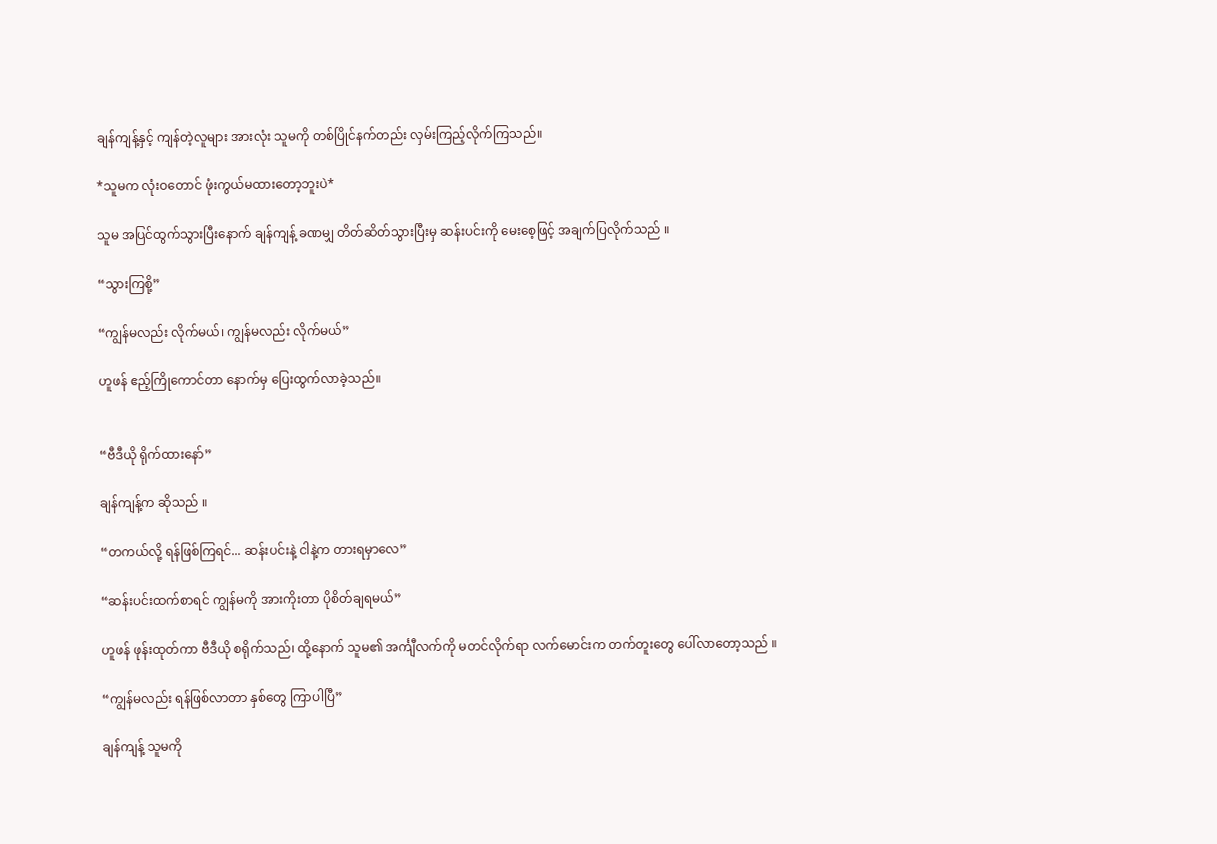ချန်ကျန့်နှင့် ကျန်တဲ့လူများ အားလုံး သူမကို တစ်ပြိုင်နက်တည်း လှမ်းကြည့်လိုက်ကြသည်။

*သူမက လုံးဝတောင် ဖုံးကွယ်မထားတော့ဘူးပဲ*

သူမ အပြင်ထွက်သွားပြီးနောက် ချန်ကျန့် ခဏမျှ တိတ်ဆိတ်သွားပြီးမှ ဆန်းပင်းကို မေးစေ့ဖြင့် အချက်ပြလိုက်သည် ။

“သွားကြစို့”

“ကျွန်မလည်း လိုက်မယ်၊ ကျွန်မလည်း လိုက်မယ်”

ဟူဖန် ဧည့်ကြိုကောင်တာ နောက်မှ ပြေးထွက်လာခဲ့သည်။


“ဗီဒီယို ရိုက်ထားနော်”

ချန်ကျန့်က ဆိုသည် ။

“တကယ်လို့ ရန်ဖြစ်ကြရင်... ဆန်းပင်းနဲ့ ငါနဲ့က တားရမှာလေ”

“ဆန်းပင်းထက်စာရင် ကျွန်မကို အားကိုးတာ ပိုစိတ်ချရမယ်”

ဟူဖန် ဖုန်းထုတ်ကာ ဗီဒီယို စရိုက်သည်၊ ထို့နောက် သူမ၏ အင်္ကျီလက်ကို မတင်လိုက်ရာ လက်မောင်းက တက်တူးတွေ ပေါ်လာတော့သည် ။

“ကျွန်မလည်း ရန်ဖြစ်လာတာ နှစ်တွေ ကြာပါပြီ”

ချန်ကျန့် သူမကို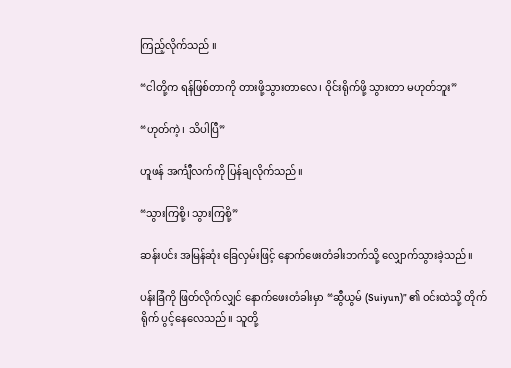ကြည့်လိုက်သည် ။

“ငါတို့က ရန်ဖြစ်တာကို တားဖို့သွားတာလေ၊ ဝိုင်းရိုက်ဖို့ သွားတာ မဟုတ်ဘူး”

“ဟုတ်ကဲ့၊ သိပါပြီ”

ဟူဖန် အင်္ကျီလက်ကို ပြန်ချလိုက်သည်။

“သွားကြစို့၊ သွားကြစို့”

ဆန်းပင်း အမြန်ဆုံး ခြေလှမ်းဖြင့် နောက်ဖေးတံခါးဘက်သို့ လျှောက်သွားခဲ့သည်။

ပန်းခြံကို ဖြတ်လိုက်လျှင် နောက်ဖေးတံခါးမှာ “ဆွီယွမ် (Suiyun)” ၏ ဝင်းထဲသို့ တိုက်ရိုက် ပွင့်နေလေသည်။ သူတို့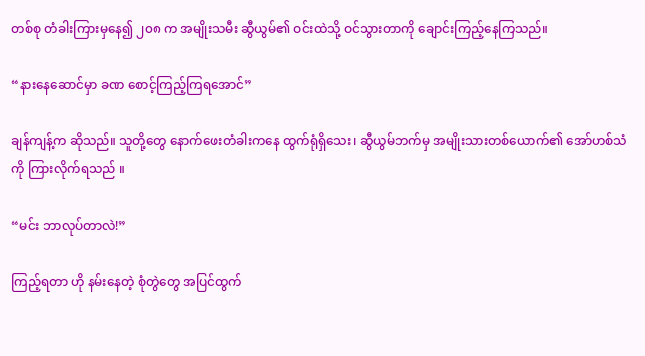တစ်စု တံခါးကြားမှနေ၍ ၂၀၈ က အမျိုးသမီး ဆွီယွမ်၏ ဝင်းထဲသို့ ဝင်သွားတာကို ချောင်းကြည့်နေကြသည်။

“နားနေဆောင်မှာ ခဏ စောင့်ကြည့်ကြရအောင်”

ချန်ကျန့်က ဆိုသည်။ သူတို့တွေ နောက်ဖေးတံခါးကနေ ထွက်ရုံရှိသေး၊ ဆွီယွမ်ဘက်မှ အမျိုးသားတစ်ယောက်၏ အော်ဟစ်သံကို ကြားလိုက်ရသည် ။

“မင်း ဘာလုပ်တာလဲ!”

ကြည့်ရတာ ဟို နမ်းနေတဲ့ စုံတွဲတွေ အပြင်ထွက်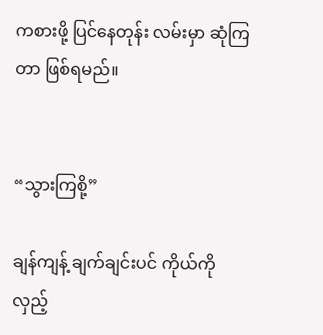ကစားဖို့ ပြင်နေတုန်း လမ်းမှာ ဆုံကြတာ ဖြစ်ရမည်။


“သွားကြစို့”

ချန်ကျန့် ချက်ချင်းပင် ကိုယ်ကို လှည့်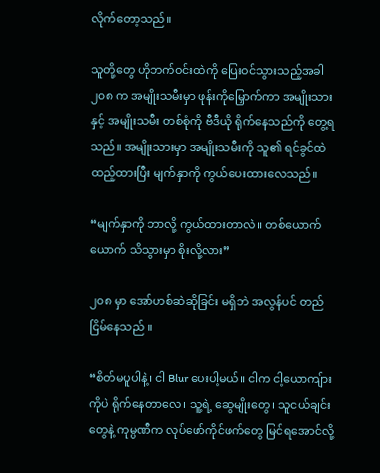လိုက်တော့သည်။

သူတို့တွေ ဟိုဘက်ဝင်းထဲကို ပြေးဝင်သွားသည့်အခါ ၂၀၈ က အမျိုးသမီးမှာ ဖုန်းကိုမြှောက်ကာ အမျိုးသားနှင့် အမျိုးသမီး တစ်စုံကို ဗီဒီယို ရိုက်နေသည်ကို တွေ့ရသည်။ အမျိုးသားမှာ အမျိုးသမီးကို သူ၏ ရင်ခွင်ထဲ ထည့်ထားပြီး မျက်နှာကို ကွယ်ပေးထားလေသည်။

“မျက်နှာကို ဘာလို့ ကွယ်ထားတာလဲ။ တစ်ယောက်ယောက် သိသွားမှာ စိုးလို့လား”

၂၀၈ မှာ အော်ဟစ်ဆဲဆိုခြင်း မရှိဘဲ အလွန်ပင် တည်ငြိမ်နေသည် ။

“စိတ်မပူပါနဲ့၊ ငါ Blur ပေးပါ့မယ်။ ငါက ငါ့ယောကျ်ားကိုပဲ ရိုက်နေတာလေ၊ သူ့ရဲ့ ဆွေမျိုးတွေ၊ သူငယ်ချင်းတွေနဲ့ ကုမ္ပဏီက လုပ်ဖော်ကိုင်ဖက်တွေ မြင်ရအောင်လို့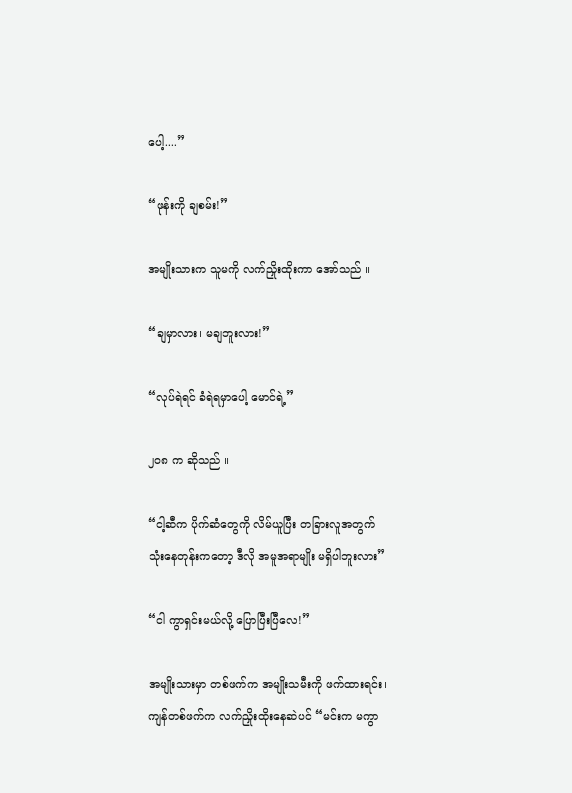ပေါ့....”

“ဖုန်းကို ချစမ်း!”

အမျိုးသားက သူမကို လက်ညှိုးထိုးကာ အော်သည် ။

“ချမှာလား၊ မချဘူးလား!”

“လုပ်ရဲရင် ခံရဲရမှာပေါ့ မောင်ရဲ့”

၂၀၈ က ဆိုသည် ။

“ငါ့ဆီက ပိုက်ဆံတွေကို လိမ်ယူပြီး တခြားလူအတွက် သုံးနေတုန်းကတော့ ဒီလို အမူအရာမျိုး မရှိပါဘူးလား”

“ငါ ကွာရှင်းမယ်လို့ ပြောပြီးပြီလေ!”

အမျိုးသားမှာ တစ်ဖက်က အမျိုးသမီးကို ဖက်ထားရင်း၊ ကျန်တစ်ဖက်က လက်ညှိုးထိုးနေဆဲပင် “မင်းက မကွာ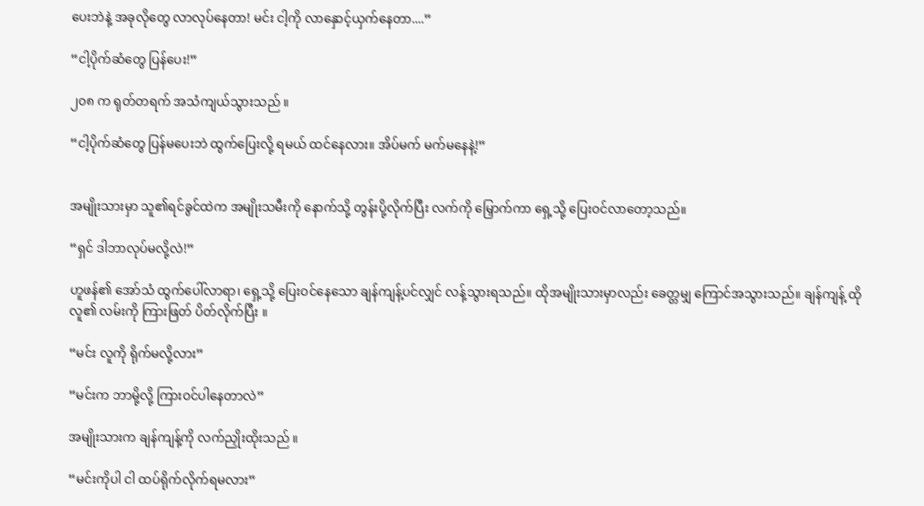ပေးဘဲနဲ့ အခုလိုတွေ လာလုပ်နေတာ! မင်း ငါ့ကို လာနှောင့်ယှက်နေတာ....”

“ငါ့ပိုက်ဆံတွေ ပြန်ပေး!”

၂၀၈ က ရုတ်တရက် အသံကျယ်သွားသည် ။

“ငါ့ပိုက်ဆံတွေ ပြန်မပေးဘဲ ထွက်ပြေးလို့ ရမယ် ထင်နေလား။ အိပ်မက် မက်မနေနဲ့!”


အမျိုးသားမှာ သူ၏ရင်ခွင်ထဲက အမျိုးသမီးကို နောက်သို့ တွန်းပို့လိုက်ပြီး လက်ကို မြှောက်ကာ ရှေ့သို့ ပြေးဝင်လာတော့သည်။

“ရှင် ဒါဘာလုပ်မလို့လဲ!”

ဟူဖန်၏ အော်သံ ထွက်ပေါ်လာရာ၊ ရှေ့သို့ ပြေးဝင်နေသော ချန်ကျန့်ပင်လျှင် လန့်သွားရသည်။ ထိုအမျိုးသားမှာလည်း ခေတ္တမျှ ကြောင်အသွားသည်။ ချန်ကျန့် ထိုလူ၏ လမ်းကို ကြားဖြတ် ပိတ်လိုက်ပြီး ။

“မင်း လူကို ရိုက်မလို့လား”

“မင်းက ဘာမို့လို့ ကြားဝင်ပါနေတာလဲ”

အမျိုးသားက ချန်ကျန့်ကို လက်ညှိုးထိုးသည် ။

“မင်းကိုပါ ငါ ထပ်ရိုက်လိုက်ရမလား”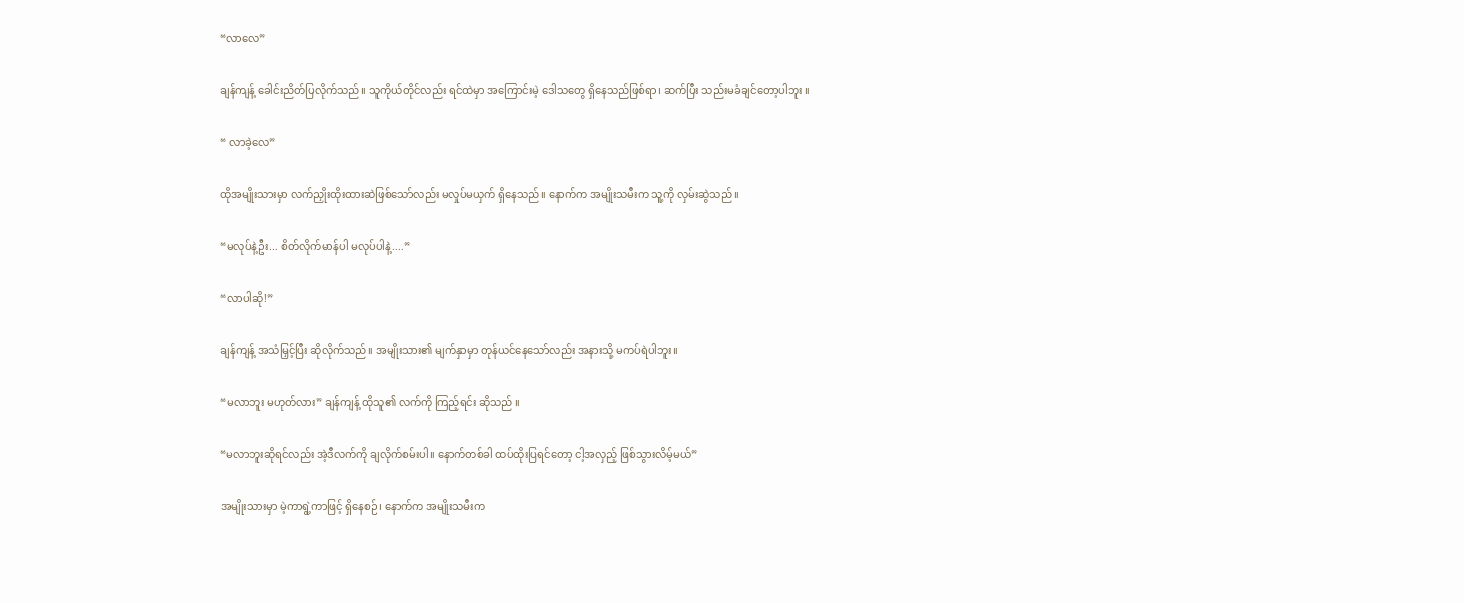“လာလေ”

ချန်ကျန့် ခေါင်းညိတ်ပြလိုက်သည်။ သူကိုယ်တိုင်လည်း ရင်ထဲမှာ အကြောင်းမဲ့ ဒေါသတွေ ရှိနေသည်ဖြစ်ရာ၊ ဆက်ပြီး သည်းမခံချင်တော့ပါဘူး ။

“ လာခဲ့လေ”

ထိုအမျိုးသားမှာ လက်ညှိုးထိုးထားဆဲဖြစ်သော်လည်း မလှုပ်မယှက် ရှိနေသည်။ နောက်က အမျိုးသမီးက သူ့ကို လှမ်းဆွဲသည် ။

“မလုပ်နဲ့ဦး... စိတ်လိုက်မာန်ပါ မလုပ်ပါနဲ့....”

“လာပါဆို!”

ချန်ကျန့် အသံမြှင့်ပြီး ဆိုလိုက်သည်။ အမျိုးသား၏ မျက်နှာမှာ တုန်ယင်နေသော်လည်း အနားသို့ မကပ်ရဲပါဘူး။

“မလာဘူး မဟုတ်လား” ချန်ကျန့် ထိုသူ၏ လက်ကို ကြည့်ရင်း ဆိုသည် ။

“မလာဘူးဆိုရင်လည်း အဲ့ဒီလက်ကို ချလိုက်စမ်းပါ။ နောက်တစ်ခါ ထပ်ထိုးပြရင်တော့ ငါ့အလှည့် ဖြစ်သွားလိမ့်မယ်”

အမျိုးသားမှာ မဲ့ကာရွဲ့ကာဖြင့် ရှိနေစဉ်၊ နောက်က အမျိုးသမီးက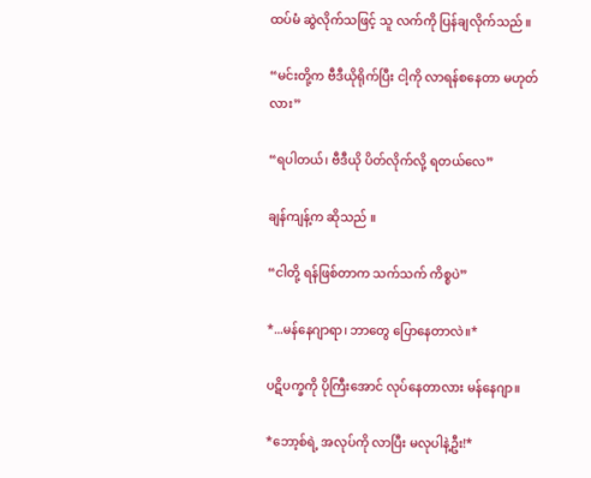ထပ်မံ ဆွဲလိုက်သဖြင့် သူ လက်ကို ပြန်ချလိုက်သည် ။

“မင်းတို့က ဗီဒီယိုရိုက်ပြီး ငါ့ကို လာရန်စနေတာ မဟုတ်လား”

“ရပါတယ်၊ ဗီဒီယို ပိတ်လိုက်လို့ ရတယ်လေ”

ချန်ကျန့်က ဆိုသည် ။

“ငါတို့ ရန်ဖြစ်တာက သက်သက် ကိစ္စပဲ”

*...မန်နေဂျာရာ၊ ဘာတွေ ပြောနေတာလဲ။*

ပဋိပက္ခကို ပိုကြီးအောင် လုပ်နေတာလား မန်နေဂျာ။

*ဘော့စ်ရဲ့ အလုပ်ကို လာပြီး မလုပါနဲ့ဦး!*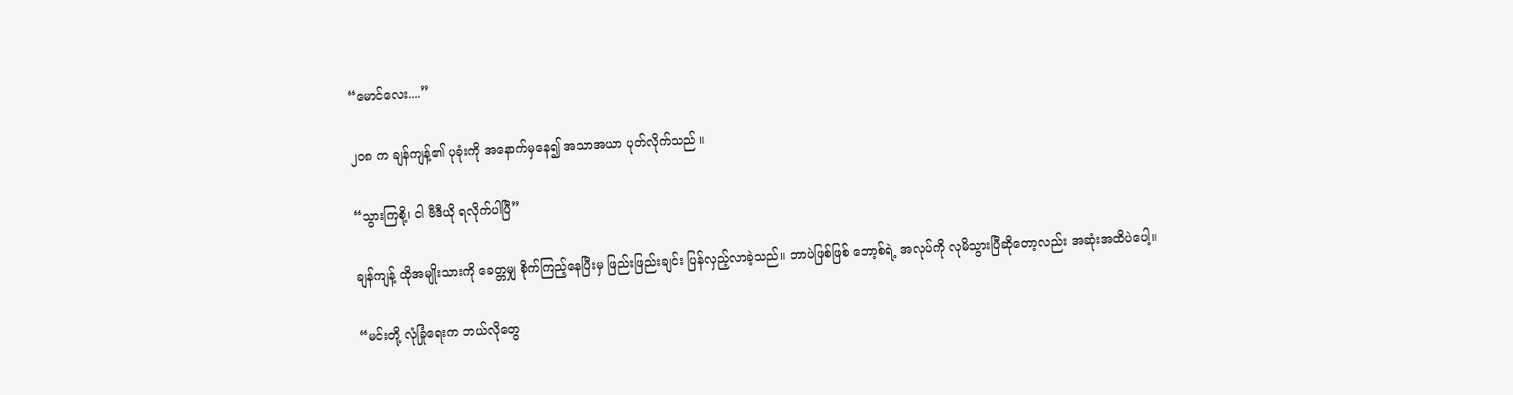“မောင်လေး....”

၂၀၈ က ချန်ကျန့်၏ ပုခုံးကို အနောက်မှနေ၍ အသာအယာ ပုတ်လိုက်သည် ။

“သွားကြစို့၊ ငါ ဗီဒီယို ရလိုက်ပါပြီ”

ချန်ကျန့် ထိုအမျိုးသားကို ခေတ္တမျှ စိုက်ကြည့်နေပြီးမှ ဖြည်းဖြည်းချင်း ပြန်လှည့်လာခဲ့သည်။ ဘာပဲဖြစ်ဖြစ် ဘော့စ်ရဲ့ အလုပ်ကို လုမိသွားပြီဆိုတော့လည်း အဆုံးအထိပဲပေါ့။

“မင်းတို့ လုံခြုံရေးက ဘယ်လိုတွေ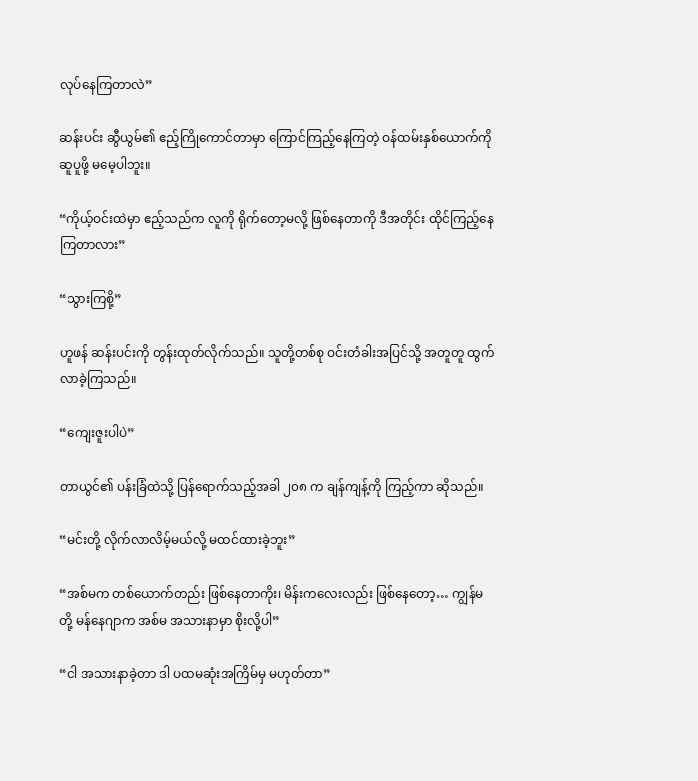လုပ်နေကြတာလဲ”

ဆန်းပင်း ဆွီယွမ်၏ ဧည့်ကြိုကောင်တာမှာ ကြောင်ကြည့်နေကြတဲ့ ဝန်ထမ်းနှစ်ယောက်ကို ဆူပူဖို့ မမေ့ပါဘူး။

“ကိုယ့်ဝင်းထဲမှာ ဧည့်သည်က လူကို ရိုက်တော့မလို့ ဖြစ်နေတာကို ဒီအတိုင်း ထိုင်ကြည့်နေကြတာလား”

“သွားကြစို့”

ဟူဖန် ဆန်းပင်းကို တွန်းထုတ်လိုက်သည်။ သူတို့တစ်စု ဝင်းတံခါးအပြင်သို့ အတူတူ ထွက်လာခဲ့ကြသည်။

“ကျေးဇူးပါပဲ”

တာယွင်၏ ပန်းခြံထဲသို့ ပြန်ရောက်သည့်အခါ ၂၀၈ က ချန်ကျန့်ကို ကြည့်ကာ ဆိုသည်။

“မင်းတို့ လိုက်လာလိမ့်မယ်လို့ မထင်ထားခဲ့ဘူး”

“အစ်မက တစ်ယောက်တည်း ဖြစ်နေတာကိုး၊ မိန်းကလေးလည်း ဖြစ်နေတော့… ကျွန်မတို့ မန်နေဂျာက အစ်မ အသားနာမှာ စိုးလို့ပါ”

“ငါ အသားနာခဲ့တာ ဒါ ပထမဆုံးအကြိမ်မှ မဟုတ်တာ”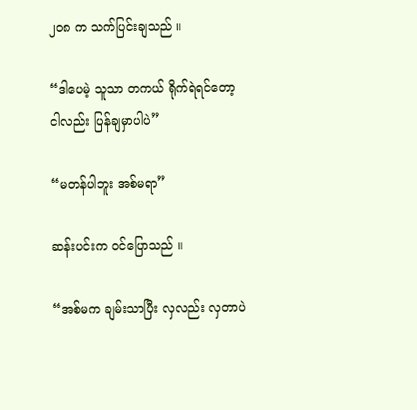၂၀၈ က သက်ပြင်းချသည် ။

“ဒါပေမဲ့ သူသာ တကယ် ရိုက်ရဲရင်တော့ ငါလည်း ပြန်ချမှာပါပဲ”

“မတန်ပါဘူး အစ်မရာ”

ဆန်းပင်းက ဝင်ပြောသည် ။

“အစ်မက ချမ်းသာပြီး လှလည်း လှတာပဲ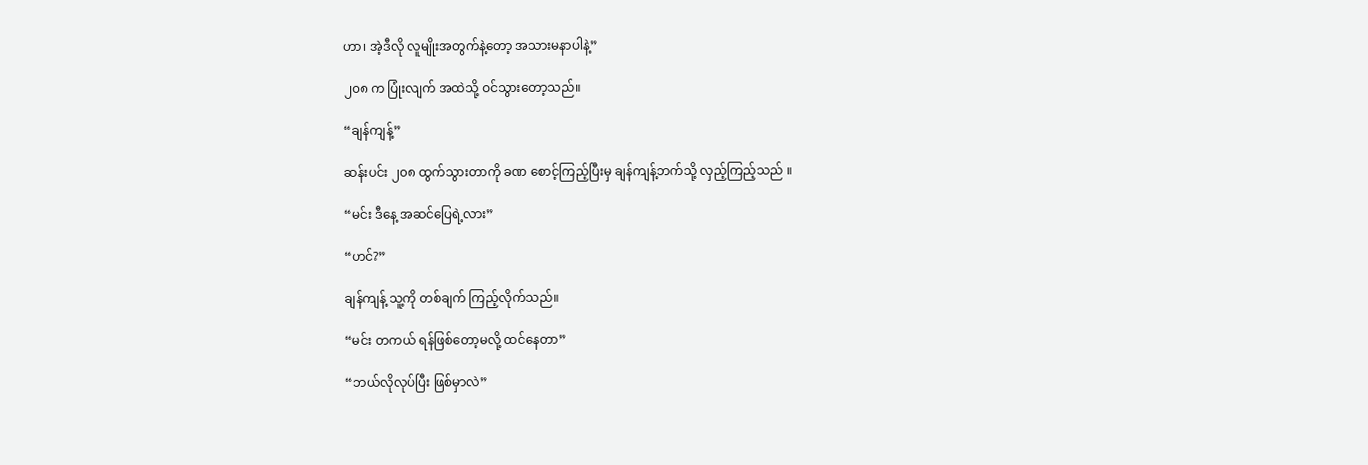ဟာ၊ အဲ့ဒီလို လူမျိုးအတွက်နဲ့တော့ အသားမနာပါနဲ့”

၂၀၈ က ပြုံးလျက် အထဲသို့ ဝင်သွားတော့သည်။

“ချန်ကျန့်”

ဆန်းပင်း ၂၀၈ ထွက်သွားတာကို ခဏ စောင့်ကြည့်ပြီးမှ ချန်ကျန့်ဘက်သို့ လှည့်ကြည့်သည် ။

“မင်း ဒီနေ့ အဆင်ပြေရဲ့လား”

“ဟင်?”

ချန်ကျန့် သူ့ကို တစ်ချက် ကြည့်လိုက်သည်။

“မင်း တကယ် ရန်ဖြစ်တော့မလို့ ထင်နေတာ”

“ဘယ်လိုလုပ်ပြီး ဖြစ်မှာလဲ”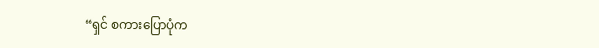“ရှင် စကားပြောပုံက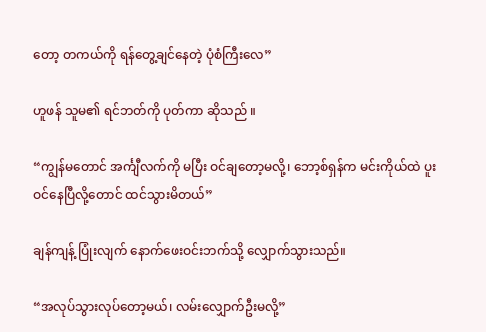တော့ တကယ်ကို ရန်တွေ့ချင်နေတဲ့ ပုံစံကြီးလေ”

ဟူဖန် သူမ၏ ရင်ဘတ်ကို ပုတ်ကာ ဆိုသည် ။

“ကျွန်မတောင် အင်္ကျီလက်ကို မပြီး ဝင်ချတော့မလို့၊ ဘော့စ်ရှန်က မင်းကိုယ်ထဲ ပူးဝင်နေပြီလို့တောင် ထင်သွားမိတယ်”

ချန်ကျန့် ပြုံးလျက် နောက်ဖေးဝင်းဘက်သို့ လျှောက်သွားသည်။

“အလုပ်သွားလုပ်တော့မယ်၊ လမ်းလျှောက်ဦးမလို့”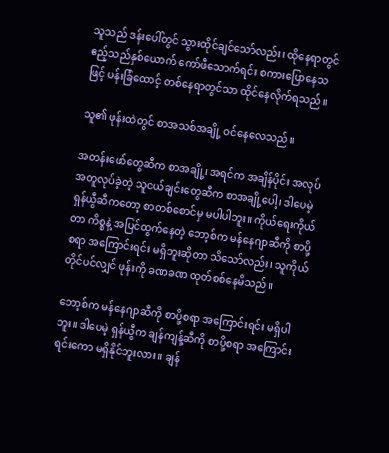သူသည် ဒန်းပေါ်တွင် သွားထိုင်ချင်သော်လည်း၊ ထိုနေရာတွင် ဧည့်သည်နှစ်ယောက် ကော်ဖီသောက်ရင်း စကားပြောနေသဖြင့် ပန်းခြံထောင့် တစ်နေရာတွင်သာ ထိုင်နေလိုက်ရသည်။

သူ၏ ဖုန်းထဲတွင် စာအသစ်အချို့ ဝင်နေလေသည်။

အတန်းဖော်တွေဆီက စာအချို့၊ အရင်က အချိန်ပိုင်း အလုပ်အတူလုပ်ခဲ့တဲ့ သူငယ်ချင်းတွေဆီက စာအချို့ပေါ့၊ ဒါပေမဲ့ ရှန်ယွီဆီကတော့ စာတစ်စောင်မှ မပါပါဘူး။ ကိုယ်ရေးကိုယ်တာ ကိစ္စနဲ့ အပြင်ထွက်နေတဲ့ ဘော့စ်က မန်နေဂျာဆီကို စာပို့စရာ အကြောင်းရင်း မရှိဘူးဆိုတာ သိသော်လည်း၊ သူကိုယ်တိုင်ပင်လျှင် ဖုန်းကို ခဏခဏ ထုတ်စစ်နေမိသည်။

ဘော့စ်က မန်နေဂျာဆီကို စာပို့စရာ အကြောင်းရင်း မရှိပါဘူး။ ဒါပေမဲ့ ရှန်ယွီက ချန်ကျန့်ဆီကို စာပို့စရာ အကြောင်းရင်းကော မရှိနိုင်ဘူးလား။ ချန်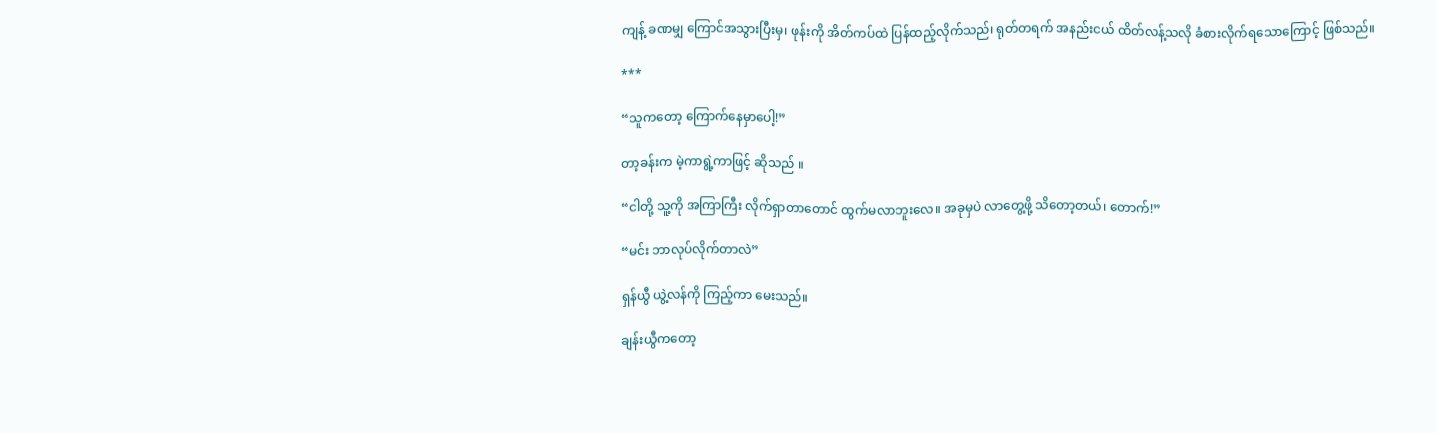ကျန့် ခဏမျှ ကြောင်အသွားပြီးမှ၊ ဖုန်းကို အိတ်ကပ်ထဲ ပြန်ထည့်လိုက်သည်၊ ရုတ်တရက် အနည်းငယ် ထိတ်လန့်သလို ခံစားလိုက်ရသောကြောင့် ဖြစ်သည်။

***

“သူကတော့ ကြောက်နေမှာပေါ့!”

တာ့ခန်းက မဲ့ကာရွဲ့ကာဖြင့် ဆိုသည် ။

“ငါတို့ သူ့ကို အကြာကြီး လိုက်ရှာတာတောင် ထွက်မလာဘူးလေ။ အခုမှပဲ လာတွေ့ဖို့ သိတော့တယ်၊ တောက်!”

“မင်း ဘာလုပ်လိုက်တာလဲ”

ရှန်ယွီ ယွဲ့လန်ကို ကြည့်ကာ မေးသည်။

ချန်းယွီကတော့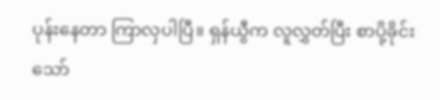ပုန်းနေတာ ကြာလှပါပြီ။ ရှန်ယွီက လူလွှတ်ပြီး စာပို့ခိုင်းသော်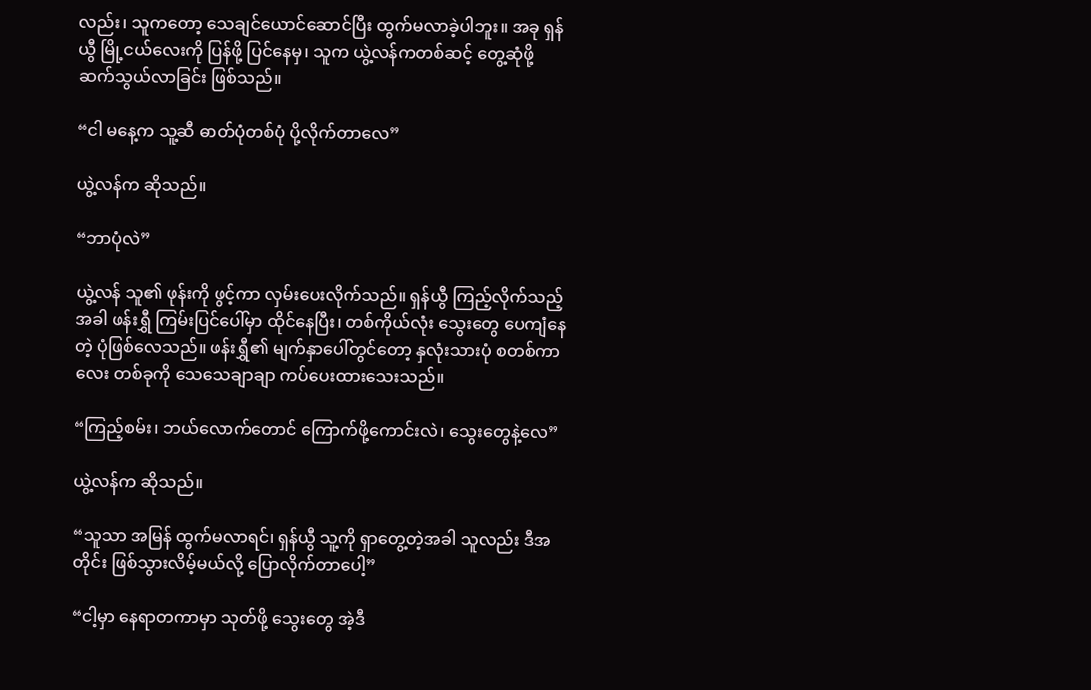လည်း၊ သူကတော့ သေချင်ယောင်ဆောင်ပြီး ထွက်မလာခဲ့ပါဘူး။ အခု ရှန်ယွီ မြို့ငယ်လေးကို ပြန်ဖို့ ပြင်နေမှ၊ သူက ယွဲ့လန်ကတစ်ဆင့် တွေ့ဆုံဖို့ ဆက်သွယ်လာခြင်း ဖြစ်သည်။

“ငါ မနေ့က သူ့ဆီ ဓာတ်ပုံတစ်ပုံ ပို့လိုက်တာလေ”

ယွဲ့လန်က ဆိုသည်။

“ဘာပုံလဲ”

ယွဲ့လန် သူ၏ ဖုန်းကို ဖွင့်ကာ လှမ်းပေးလိုက်သည်။ ရှန်ယွီ ကြည့်လိုက်သည့်အခါ ဖန်းရွှီ ကြမ်းပြင်ပေါ်မှာ ထိုင်နေပြီး၊ တစ်ကိုယ်လုံး သွေးတွေ ပေကျံနေတဲ့ ပုံဖြစ်လေသည်။ ဖန်းရွှီ၏ မျက်နှာပေါ်တွင်တော့ နှလုံးသားပုံ စတစ်ကာလေး တစ်ခုကို သေသေချာချာ ကပ်ပေးထားသေးသည်။

“ကြည့်စမ်း၊ ဘယ်လောက်တောင် ကြောက်ဖို့ကောင်းလဲ၊ သွေးတွေနဲ့လေ”

ယွဲ့လန်က ဆိုသည်။

“သူသာ အမြန် ထွက်မလာရင်၊ ရှန်ယွီ သူ့ကို ရှာတွေ့တဲ့အခါ သူလည်း ဒီအတိုင်း ဖြစ်သွားလိမ့်မယ်လို့ ပြောလိုက်တာပေါ့”

“ငါ့မှာ နေရာတကာမှာ သုတ်ဖို့ သွေးတွေ အဲ့ဒီ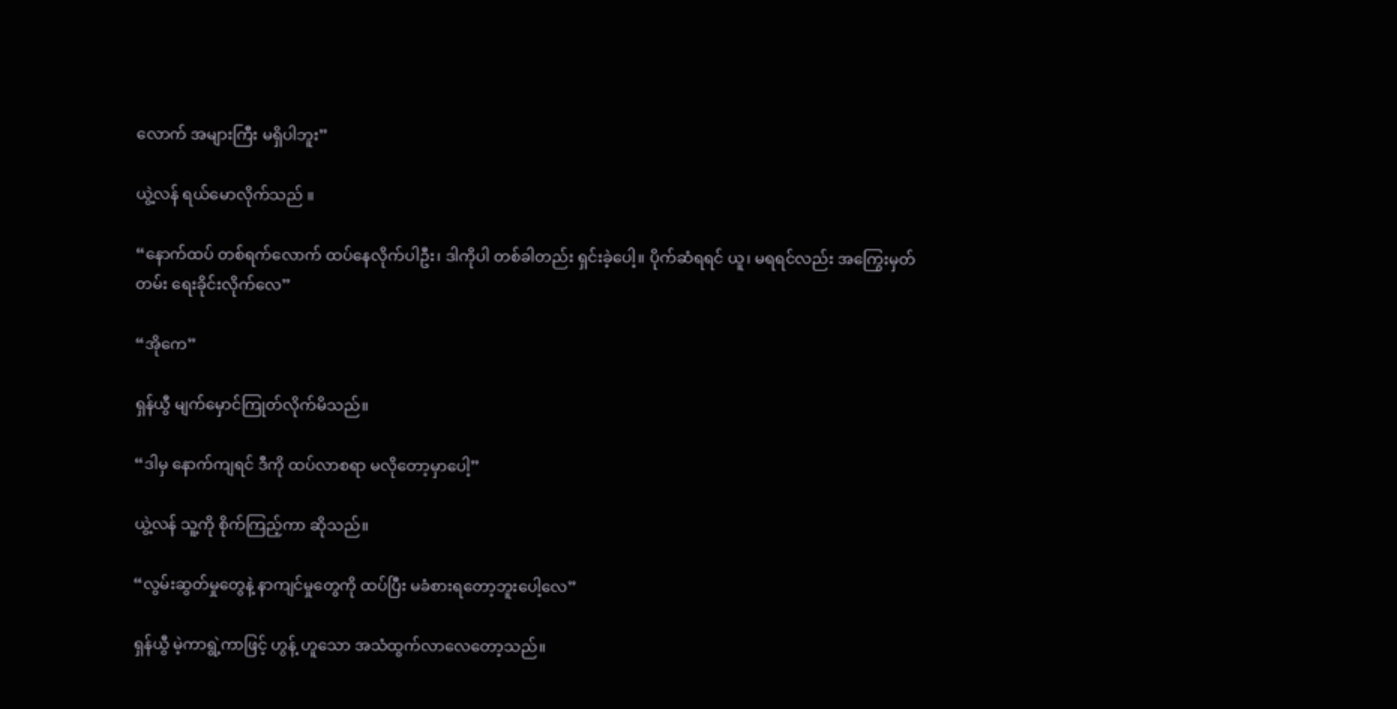လောက် အများကြီး မရှိပါဘူး”

ယွဲ့လန် ရယ်မောလိုက်သည် ။

“နောက်ထပ် တစ်ရက်လောက် ထပ်နေလိုက်ပါဦး၊ ဒါကိုပါ တစ်ခါတည်း ရှင်းခဲ့ပေါ့။ ပိုက်ဆံရရင် ယူ၊ မရရင်လည်း အကြွေးမှတ်တမ်း ရေးခိုင်းလိုက်လေ”

“အိုကေ”

ရှန်ယွီ မျက်မှောင်ကြုတ်လိုက်မိသည်။

“ဒါမှ နောက်ကျရင် ဒီကို ထပ်လာစရာ မလိုတော့မှာပေါ့”

ယွဲ့လန် သူ့ကို စိုက်ကြည့်ကာ ဆိုသည်။

“လွမ်းဆွတ်မှုတွေနဲ့ နာကျင်မှုတွေကို ထပ်ပြီး မခံစားရတော့ဘူးပေါ့လေ”

ရှန်ယွီ မဲ့ကာရွဲ့ကာဖြင့် ဟွန့် ဟူသော အသံထွက်လာလေတော့သည်။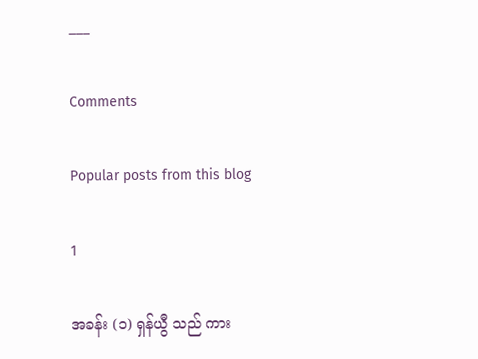___

Comments

Popular posts from this blog

1

အခန်း (၁) ရှန်ယွီ သည် ကား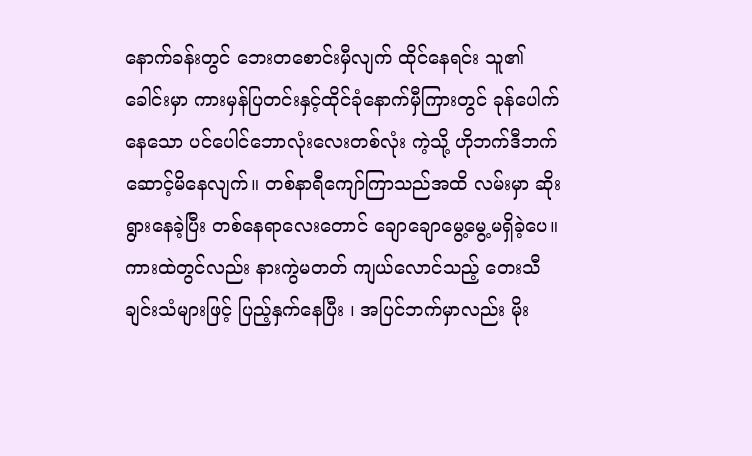နောက်ခန်းတွင် ဘေးတစောင်းမှီလျက် ထိုင်နေရင်း သူ၏ခေါင်းမှာ ကားမှန်ပြတင်းနှင့်ထိုင်ခုံနောက်မှီကြားတွင် ခုန်ပေါက်နေသော ပင်ပေါင်ဘောလုံးလေးတစ်လုံး ကဲ့သို့ ဟိုဘက်ဒီဘက် ဆောင့်မိနေလျက်။ တစ်နာရီကျော်ကြာသည်အထိ လမ်းမှာ ဆိုးရွားနေခဲ့ပြီး တစ်နေရာလေးတောင် ချောချောမွေ့မွေ့မရှိခဲ့ပေ။ ကားထဲတွင်လည်း နားကွဲမတတ် ကျယ်လောင်သည့် တေးသီချင်းသံများဖြင့် ပြည့်နှက်နေပြီး ၊ အပြင်ဘက်မှာလည်း မိုး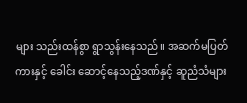များ သည်းထန်စွာ ရွာသွန်းနေသည်။ အဆက်မပြတ် ကားနှင့် ခေါင်း ဆောင့်နေသည့်ဒဏ်နှင့် ဆူညံသံများ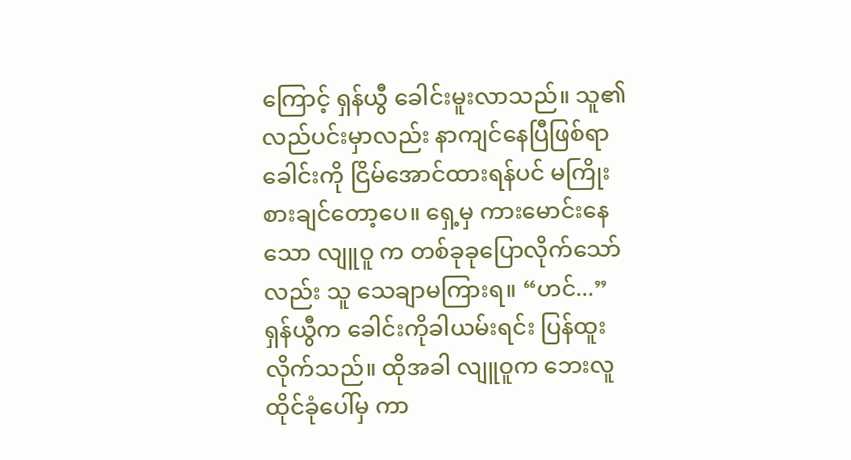ကြောင့် ရှန်ယွီ ခေါင်းမူးလာသည်။ သူ၏လည်ပင်းမှာလည်း နာကျင်နေပြီဖြစ်ရာ ခေါင်းကို ငြိမ်အောင်ထားရန်ပင် မကြိုးစားချင်တော့ပေ။ ရှေ့မှ ကားမောင်းနေသော လျူဝူ က တစ်ခုခုပြောလိုက်သော်လည်း သူ သေချာမကြားရ။ “ဟင်...” ရှန်ယွီက ခေါင်းကိုခါယမ်းရင်း ပြန်ထူးလိုက်သည်။ ထိုအခါ လျူဝူက ဘေးလူထိုင်ခုံပေါ်မှ ကာ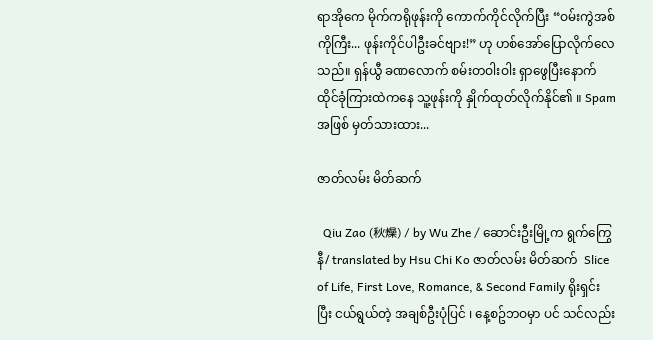ရာအိုကေ မိုက်ကရိုဖုန်းကို ကောက်ကိုင်လိုက်ပြီး “ဝမ်းကွဲအစ်ကိုကြီး... ဖုန်းကိုင်ပါဦးခင်ဗျား!” ဟု ဟစ်အော်ပြောလိုက်လေသည်။ ရှန်ယွီ ခဏလောက် စမ်းတဝါးဝါး ရှာဖွေပြီးနောက် ထိုင်ခုံကြားထဲကနေ သူ့ဖုန်းကို နှိုက်ထုတ်လိုက်နိုင်၏ ။ Spam အဖြစ် မှတ်သားထား...

ဇာတ်လမ်း မိတ်ဆက်

  Qiu Zao (秋燥) / by Wu Zhe / ဆောင်းဦးမြို့က ရွက်ကြွေနီ/ translated by Hsu Chi Ko ဇာတ်လမ်း မိတ်ဆက်  Slice of Life, First Love, Romance, & Second Family ရိုးရှင်းပြီး ငယ်ရွယ်တဲ့ အချစ်ဦးပုံပြင် ၊ နေ့စဥ်ဘဝမှာ ပင် သင်လည်း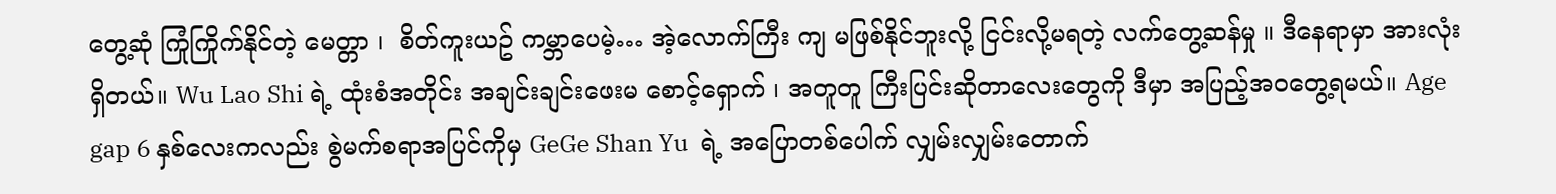တွေ့ဆုံ ကြုံကြိုက်နိုင်တဲ့ မေတ္တာ ၊  စိတ်ကူးယဥ် ကမ္ဘာပေမဲ့… အဲ့လောက်ကြီး ကျ မဖြစ်နိုင်ဘူးလို့ ငြင်းလို့မရတဲ့ လက်တွေ့ဆန်မှု ။ ဒီနေရာမှာ အားလုံးရှိတယ်။ Wu Lao Shi ရဲ့ ထုံးစံအတိုင်း အချင်းချင်းဖေးမ စောင့်‌ရှောက် ၊ အတူတူ ကြီးပြင်းဆိုတာလေးတွေကို ဒီမှာ အပြည့်အဝတွေ့ရမယ်။ Age gap 6 နှစ်လေးကလည်း စွဲမက်စရာအပြင်ကိုမှ GeGe Shan Yu  ရဲ့ အပြောတစ်ပေါက် လျှမ်းလျှမ်းတောက်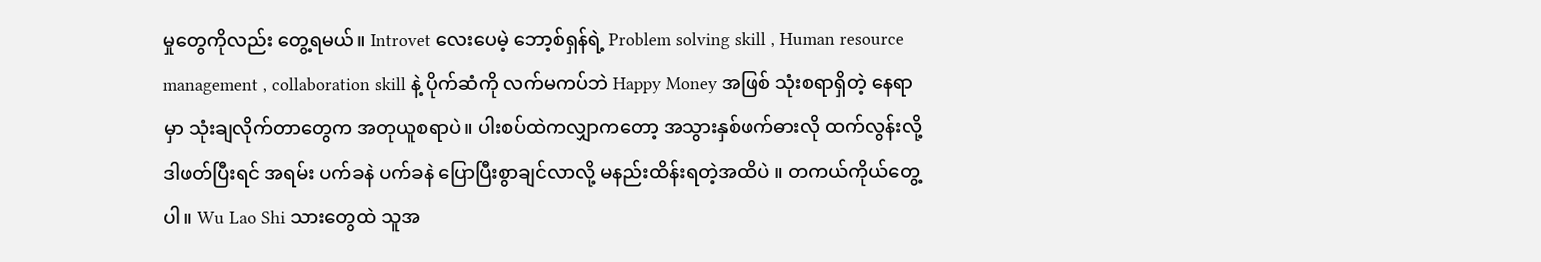မှုတွေကိုလည်း တွေ့ရမယ်။ Introvet လေးပေမဲ့ ဘော့စ်ရှန်ရဲ့ Problem solving skill , Human resource management , collaboration skill နဲ့ ပိုက်ဆံကို လက်မကပ်ဘဲ Happy Money အဖြစ် သုံးစရာရှိတဲ့ နေရာမှာ သုံးချလိုက်တာတွေက အတုယူစရာပဲ။ ပါးစပ်ထဲကလျှာကတော့ အသွားနှစ်ဖက်ဓားလို ထက်လွန်းလို့ ဒါဖတ်ပြီးရင် အရမ်း ပက်ခနဲ ပက်ခနဲ ပြောပြီးစွာချင်လာလို့ မနည်းထိန်းရတဲ့အထိပဲ ။ တကယ်ကိုယ်တွေ့ပါ။ Wu Lao Shi သားတွေထဲ သူအ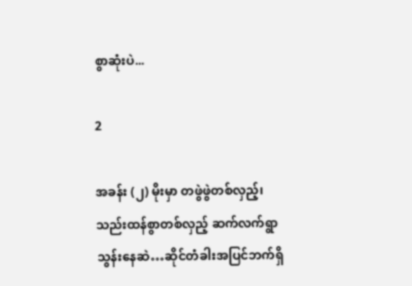စွာဆုံးပဲ...

2

အခန်း (၂) မိုးမှာ တဖွဲဖွဲတစ်လှည့်၊ သည်းထန်စွာတစ်လှည့် ဆက်လက်ရွာသွန်းနေဆဲ…ဆိုင်တံခါးအပြင်ဘက်ရှိ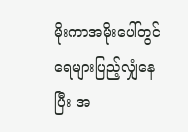မိုးကာအမိုးပေါ်တွင် ရေများပြည့်လျှံနေပြီး အ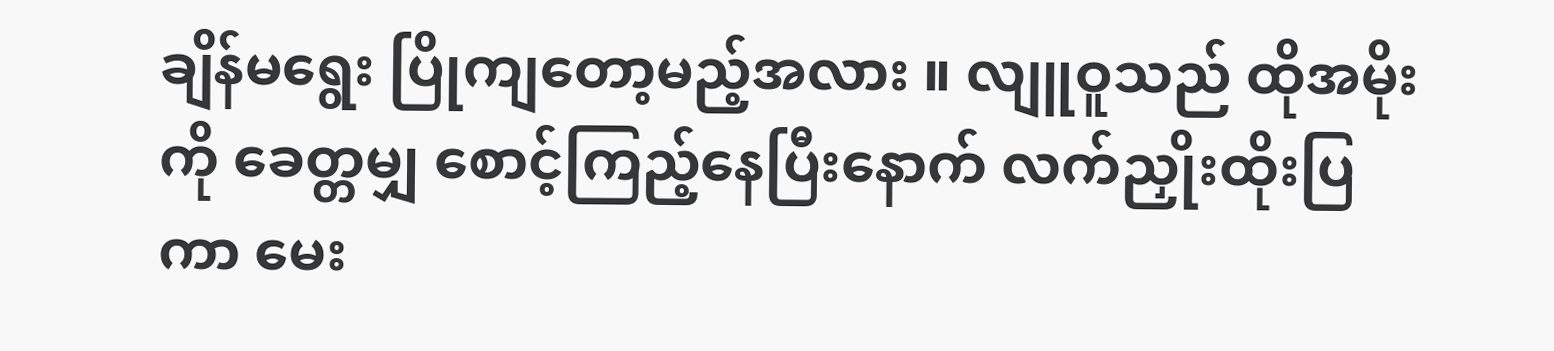ချိန်မရွေး ပြိုကျတော့မည့်အလား ။ လျူဝူသည် ထိုအမိုးကို ခေတ္တမျှ စောင့်ကြည့်နေပြီးနောက် လက်ညှိုးထိုးပြကာ မေး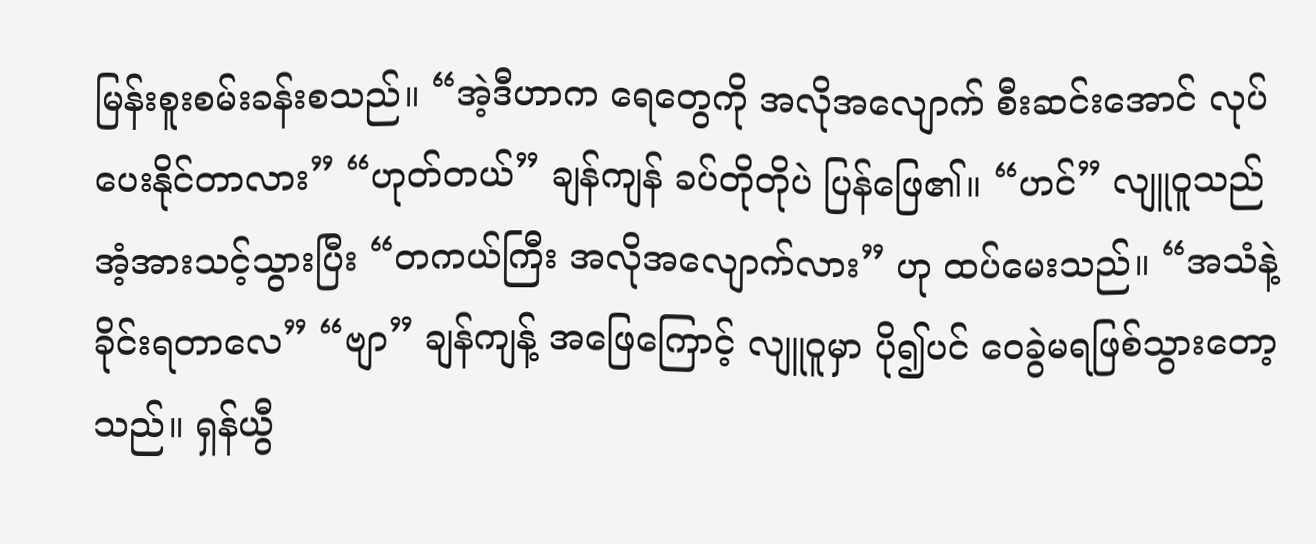မြန်းစူးစမ်းခန်းစသည်။ “အဲ့ဒီဟာက ရေတွေကို အလိုအလျောက် စီးဆင်းအောင် လုပ်ပေးနိုင်တာလား” “ဟုတ်တယ်” ချန်ကျန် ခပ်တိုတိုပဲ ပြန်ဖြေ၏။ “ဟင်” လျူဝူသည် အံ့အားသင့်သွားပြီး “တကယ်ကြီး အလိုအလျောက်လား” ဟု ထပ်မေးသည်။ “အသံနဲ့ ခိုင်းရတာလေ” “ဗျာ” ချန်ကျန့် အဖြေကြောင့် လျူဝူမှာ ပို၍ပင် ဝေခွဲမရဖြစ်သွားတော့သည်။ ရှန်ယွီ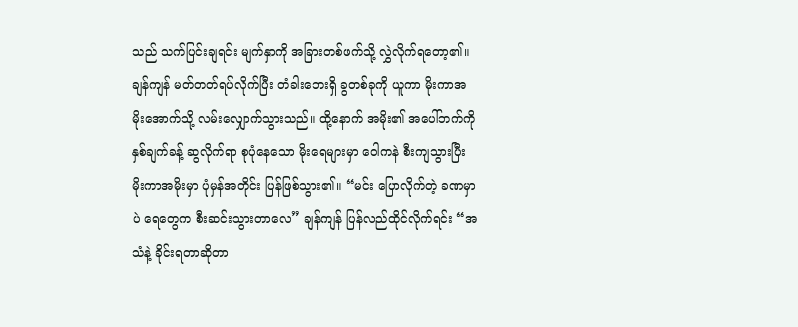သည် သက်ပြင်းချရင်း မျက်နှာကို အခြားတစ်ဖက်သို့ လွှဲလိုက်ရ‌တော့၏။ ချန်ကျန် မတ်တတ်ရပ်လိုက်ပြီး တံခါးဘေးရှိ ခွတစ်ခုကို ယူကာ မိုးကာအမိုးအောက်သို့ လမ်းလျှောက်သွားသည်။ ထို့နောက် အမိုး၏ အပေါ်ဘက်ကို နှစ်ချက်ခန့် ဆွလိုက်ရာ စုပုံနေသော မိုးရေများမှာ ဝေါကနဲ စီးကျသွားပြီး မိုးကာအမိုးမှာ ပုံမှန်အတိုင်း ပြန်ဖြစ်သွား၏။ “မင်း ပြောလိုက်တဲ့ ခဏမှာပဲ ရေတွေက စီးဆင်းသွားတာလေ” ချန်ကျန် ပြန်လည်ထိုင်လိုက်ရင်း “အသံနဲ့ ခိုင်းရတာဆိုတာ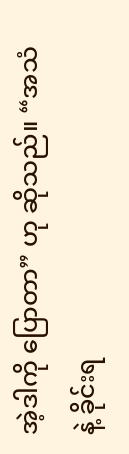အဲ့ဒါကို ပြောတာ” ဟု ဆိုသည်။ “အသံနဲ့ ခိုင်းရ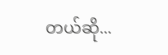တယ်ဆို...